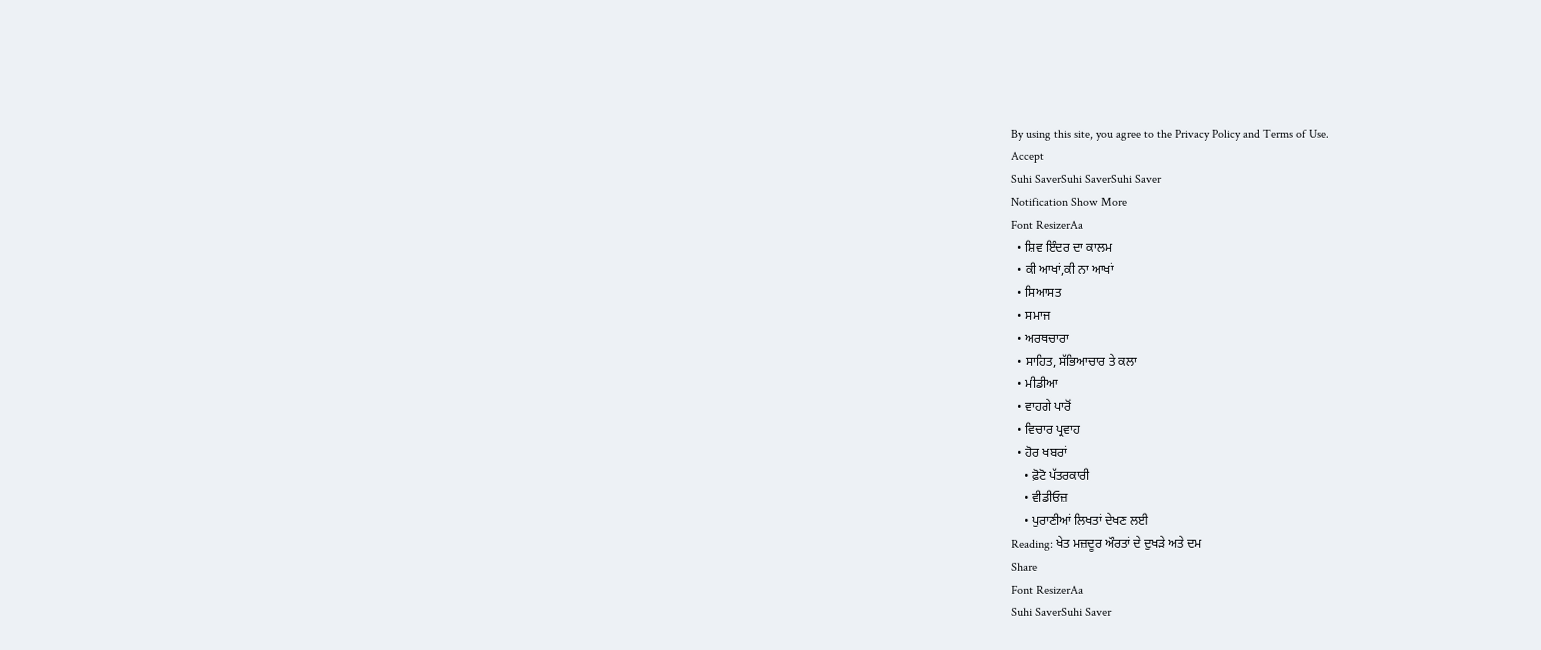By using this site, you agree to the Privacy Policy and Terms of Use.
Accept
Suhi SaverSuhi SaverSuhi Saver
Notification Show More
Font ResizerAa
  • ਸ਼ਿਵ ਇੰਦਰ ਦਾ ਕਾਲਮ
  • ਕੀ ਆਖਾਂ,ਕੀ ਨਾ ਆਖਾਂ
  • ਸਿਆਸਤ
  • ਸਮਾਜ
  • ਅਰਥਚਾਰਾ
  • ਸਾਹਿਤ, ਸੱਭਿਆਚਾਰ ਤੇ ਕਲਾ
  • ਮੀਡੀਆ
  • ਵਾਹਗੇ ਪਾਰੋਂ
  • ਵਿਚਾਰ ਪ੍ਰਵਾਹ
  • ਹੋਰ ਖਬਰਾਂ
    • ਫ਼ੋਟੋ ਪੱਤਰਕਾਰੀ
    • ਵੀਡੀਓਜ਼
    • ਪੁਰਾਣੀਆਂ ਲਿਖਤਾਂ ਦੇਖਣ ਲਈ
Reading: ਖੇਤ ਮਜ਼ਦੂਰ ਔਰਤਾਂ ਦੇ ਦੁਖੜੇ ਅਤੇ ਦਮ
Share
Font ResizerAa
Suhi SaverSuhi Saver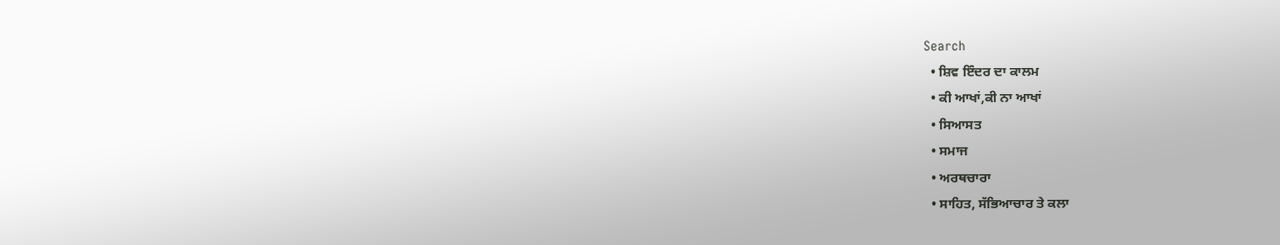Search
  • ਸ਼ਿਵ ਇੰਦਰ ਦਾ ਕਾਲਮ
  • ਕੀ ਆਖਾਂ,ਕੀ ਨਾ ਆਖਾਂ
  • ਸਿਆਸਤ
  • ਸਮਾਜ
  • ਅਰਥਚਾਰਾ
  • ਸਾਹਿਤ, ਸੱਭਿਆਚਾਰ ਤੇ ਕਲਾ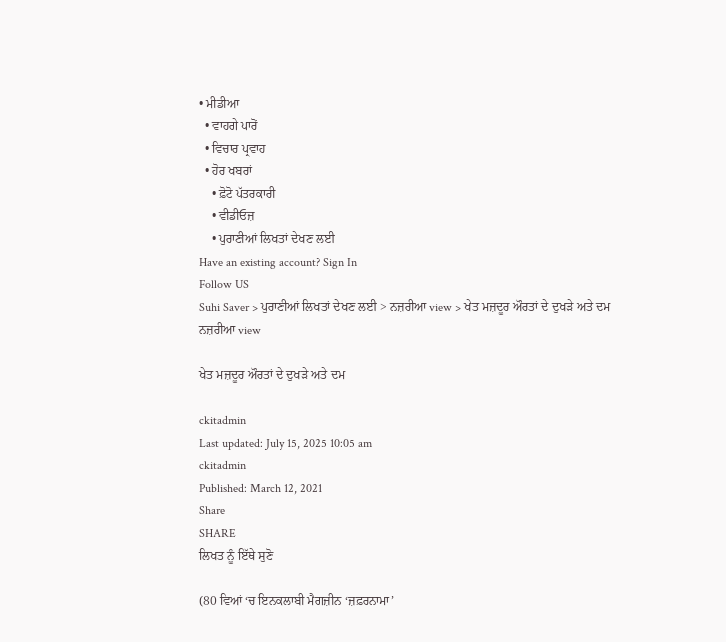• ਮੀਡੀਆ
  • ਵਾਹਗੇ ਪਾਰੋਂ
  • ਵਿਚਾਰ ਪ੍ਰਵਾਹ
  • ਹੋਰ ਖਬਰਾਂ
    • ਫ਼ੋਟੋ ਪੱਤਰਕਾਰੀ
    • ਵੀਡੀਓਜ਼
    • ਪੁਰਾਣੀਆਂ ਲਿਖਤਾਂ ਦੇਖਣ ਲਈ
Have an existing account? Sign In
Follow US
Suhi Saver > ਪੁਰਾਣੀਆਂ ਲਿਖਤਾਂ ਦੇਖਣ ਲਈ > ਨਜ਼ਰੀਆ view > ਖੇਤ ਮਜ਼ਦੂਰ ਔਰਤਾਂ ਦੇ ਦੁਖੜੇ ਅਤੇ ਦਮ
ਨਜ਼ਰੀਆ view

ਖੇਤ ਮਜ਼ਦੂਰ ਔਰਤਾਂ ਦੇ ਦੁਖੜੇ ਅਤੇ ਦਮ

ckitadmin
Last updated: July 15, 2025 10:05 am
ckitadmin
Published: March 12, 2021
Share
SHARE
ਲਿਖਤ ਨੂੰ ਇੱਥੇ ਸੁਣੋ

(80 ਵਿਆਂ ‘ਚ ਇਨਕਲਾਬੀ ਮੈਗਜ਼ੀਨ ‘ਜ਼ਫ਼ਰਨਾਮਾ’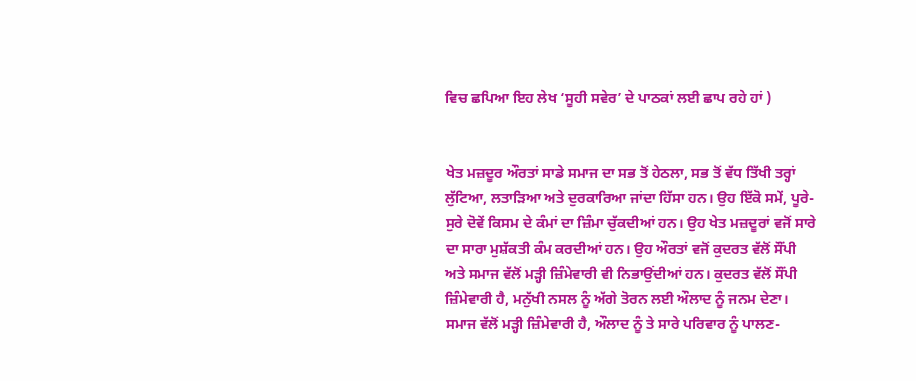ਵਿਚ ਛਪਿਆ ਇਹ ਲੇਖ ‘ਸੂਹੀ ਸਵੇਰ’ ਦੇ ਪਾਠਕਾਂ ਲਈ ਛਾਪ ਰਹੇ ਹਾਂ )


ਖੇਤ ਮਜ਼ਦੂਰ ਔਰਤਾਂ ਸਾਡੇ ਸਮਾਜ ਦਾ ਸਭ ਤੋਂ ਹੇਠਲਾ, ਸਭ ਤੋਂ ਵੱਧ ਤਿੱਖੀ ਤਰ੍ਹਾਂ ਲੁੱਟਿਆ, ਲਤਾੜਿਆ ਅਤੇ ਦੁਰਕਾਰਿਆ ਜਾਂਦਾ ਹਿੱਸਾ ਹਨ। ਉਹ ਇੱਕੋ ਸਮੇਂ, ਪੂਰੇ-ਸੁਰੇ ਦੋਵੇਂ ਕਿਸਮ ਦੇ ਕੰਮਾਂ ਦਾ ਜ਼ਿੰਮਾ ਚੁੱਕਦੀਆਂ ਹਨ। ਉਹ ਖੇਤ ਮਜ਼ਦੂਰਾਂ ਵਜੋਂ ਸਾਰੇ ਦਾ ਸਾਰਾ ਮੁਸ਼ੱਕਤੀ ਕੰਮ ਕਰਦੀਆਂ ਹਨ। ਉਹ ਔਰਤਾਂ ਵਜੋਂ ਕੁਦਰਤ ਵੱਲੋਂ ਸੌਂਪੀ ਅਤੇ ਸਮਾਜ ਵੱਲੋਂ ਮੜ੍ਹੀ ਜ਼ਿੰਮੇਵਾਰੀ ਵੀ ਨਿਭਾਉਂਦੀਆਂ ਹਨ। ਕੁਦਰਤ ਵੱਲੋਂ ਸੌਂਪੀ ਜ਼ਿੰਮੇਵਾਰੀ ਹੈ, ਮਨੁੱਖੀ ਨਸਲ ਨੂੰ ਅੱਗੇ ਤੋਰਨ ਲਈ ਔਲਾਦ ਨੂੰ ਜਨਮ ਦੇਣਾ। ਸਮਾਜ ਵੱਲੋਂ ਮੜ੍ਹੀ ਜ਼ਿੰਮੇਵਾਰੀ ਹੈ, ਔਲਾਦ ਨੂੰ ਤੇ ਸਾਰੇ ਪਰਿਵਾਰ ਨੂੰ ਪਾਲਣ-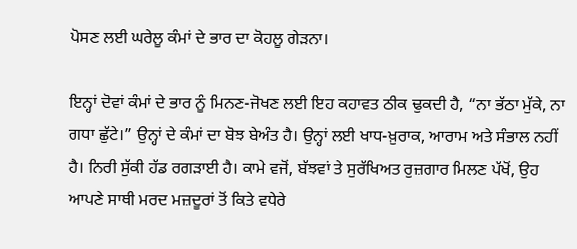ਪੋਸਣ ਲਈ ਘਰੇਲੂ ਕੰਮਾਂ ਦੇ ਭਾਰ ਦਾ ਕੋਹਲੂ ਗੇੜਨਾ।

ਇਨ੍ਹਾਂ ਦੋਵਾਂ ਕੰਮਾਂ ਦੇ ਭਾਰ ਨੂੰ ਮਿਨਣ-ਜੋਖਣ ਲਈ ਇਹ ਕਹਾਵਤ ਠੀਕ ਢੁਕਦੀ ਹੈ, “ਨਾ ਭੱਠਾ ਮੁੱਕੇ, ਨਾ ਗਧਾ ਛੁੱਟੇ।” ਉਨ੍ਹਾਂ ਦੇ ਕੰਮਾਂ ਦਾ ਬੋਝ ਬੇਅੰਤ ਹੈ। ਉਨ੍ਹਾਂ ਲਈ ਖਾਧ-ਖ਼ੁਰਾਕ, ਆਰਾਮ ਅਤੇ ਸੰਭਾਲ ਨਹੀਂ ਹੈ। ਨਿਰੀ ਸੁੱਕੀ ਹੱਡ ਰਗੜਾਈ ਹੈ। ਕਾਮੇ ਵਜੋਂ, ਬੱਝਵਾਂ ਤੇ ਸੁਰੱਖਿਅਤ ਰੁਜ਼ਗਾਰ ਮਿਲਣ ਪੱਖੋਂ, ਉਹ ਆਪਣੇ ਸਾਥੀ ਮਰਦ ਮਜ਼ਦੂਰਾਂ ਤੋਂ ਕਿਤੇ ਵਧੇਰੇ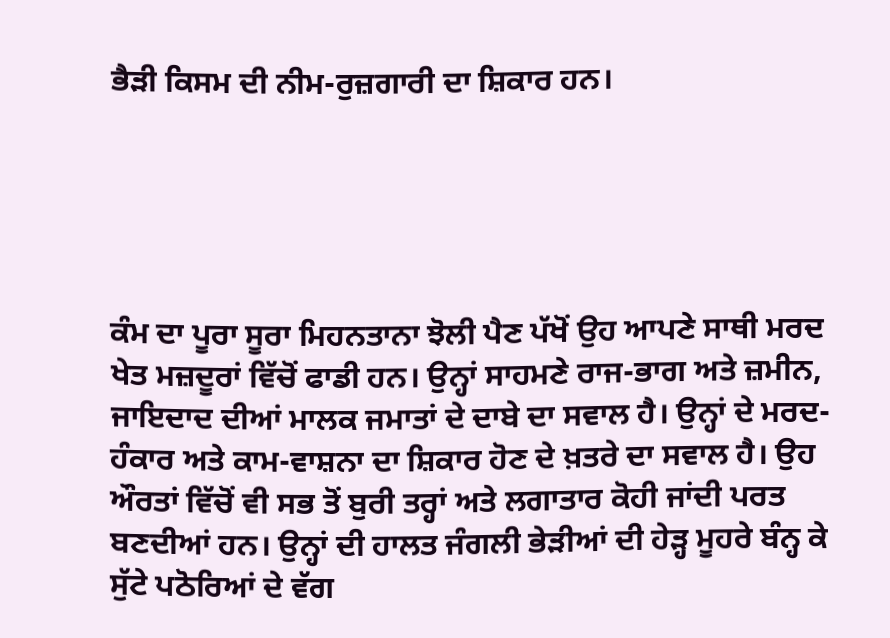ਭੈੜੀ ਕਿਸਮ ਦੀ ਨੀਮ-ਰੁਜ਼ਗਾਰੀ ਦਾ ਸ਼ਿਕਾਰ ਹਨ।





ਕੰਮ ਦਾ ਪੂਰਾ ਸੂਰਾ ਮਿਹਨਤਾਨਾ ਝੋਲੀ ਪੈਣ ਪੱਖੋਂ ਉਹ ਆਪਣੇ ਸਾਥੀ ਮਰਦ ਖੇਤ ਮਜ਼ਦੂਰਾਂ ਵਿੱਚੋਂ ਫਾਡੀ ਹਨ। ਉਨ੍ਹਾਂ ਸਾਹਮਣੇ ਰਾਜ-ਭਾਗ ਅਤੇ ਜ਼ਮੀਨ, ਜਾਇਦਾਦ ਦੀਆਂ ਮਾਲਕ ਜਮਾਤਾਂ ਦੇ ਦਾਬੇ ਦਾ ਸਵਾਲ ਹੈ। ਉਨ੍ਹਾਂ ਦੇ ਮਰਦ-ਹੰਕਾਰ ਅਤੇ ਕਾਮ-ਵਾਸ਼ਨਾ ਦਾ ਸ਼ਿਕਾਰ ਹੋਣ ਦੇ ਖ਼ਤਰੇ ਦਾ ਸਵਾਲ ਹੈ। ਉਹ ਔਰਤਾਂ ਵਿੱਚੋਂ ਵੀ ਸਭ ਤੋਂ ਬੁਰੀ ਤਰ੍ਹਾਂ ਅਤੇ ਲਗਾਤਾਰ ਕੋਹੀ ਜਾਂਦੀ ਪਰਤ ਬਣਦੀਆਂ ਹਨ। ਉਨ੍ਹਾਂ ਦੀ ਹਾਲਤ ਜੰਗਲੀ ਭੇੜੀਆਂ ਦੀ ਹੇੜ੍ਹ ਮੂਹਰੇ ਬੰਨ੍ਹ ਕੇ ਸੁੱਟੇ ਪਠੋਰਿਆਂ ਦੇ ਵੱਗ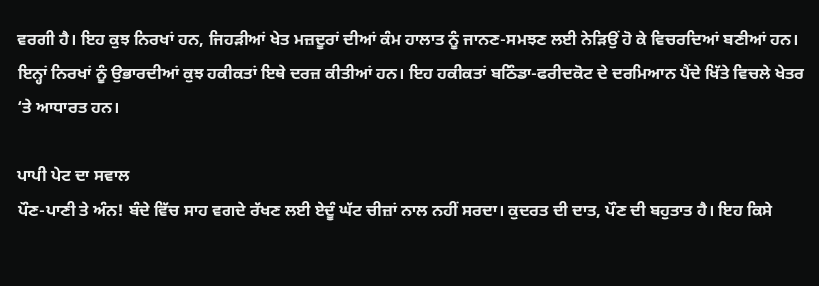ਵਰਗੀ ਹੈ। ਇਹ ਕੁਝ ਨਿਰਖਾਂ ਹਨ, ਜਿਹੜੀਆਂ ਖੇਤ ਮਜ਼ਦੂਰਾਂ ਦੀਆਂ ਕੰਮ ਹਾਲਾਤ ਨੂੰ ਜਾਨਣ-ਸਮਝਣ ਲਈ ਨੇੜਿਉਂ ਹੋ ਕੇ ਵਿਚਰਦਿਆਂ ਬਣੀਆਂ ਹਨ। ਇਨ੍ਹਾਂ ਨਿਰਖਾਂ ਨੂੰ ਉਭਾਰਦੀਆਂ ਕੁਝ ਹਕੀਕਤਾਂ ਇਥੇ ਦਰਜ਼ ਕੀਤੀਆਂ ਹਨ। ਇਹ ਹਕੀਕਤਾਂ ਬਠਿੰਡਾ-ਫਰੀਦਕੋਟ ਦੇ ਦਰਮਿਆਨ ਪੈਂਦੇ ਖਿੱਤੇ ਵਿਚਲੇ ਖੇਤਰ ‘ਤੇ ਆਧਾਰਤ ਹਨ।

ਪਾਪੀ ਪੇਟ ਦਾ ਸਵਾਲ
ਪੌਣ-ਪਾਣੀ ਤੇ ਅੰਨ! ਬੰਦੇ ਵਿੱਚ ਸਾਹ ਵਗਦੇ ਰੱਖਣ ਲਈ ਏਦੂੰ ਘੱਟ ਚੀਜ਼ਾਂ ਨਾਲ ਨਹੀਂ ਸਰਦਾ। ਕੁਦਰਤ ਦੀ ਦਾਤ, ਪੌਣ ਦੀ ਬਹੁਤਾਤ ਹੈ। ਇਹ ਕਿਸੇ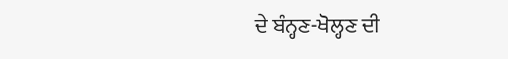ਦੇ ਬੰਨ੍ਹਣ-ਖੋਲ੍ਹਣ ਦੀ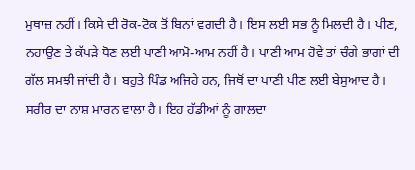ਮੁਥਾਜ਼ ਨਹੀਂ। ਕਿਸੇ ਦੀ ਰੋਕ-ਟੋਕ ਤੋਂ ਬਿਨਾਂ ਵਗਦੀ ਹੈ। ਇਸ ਲਈ ਸਭ ਨੂੰ ਮਿਲਦੀ ਹੈ। ਪੀਣ, ਨਹਾਉਣ ਤੇ ਕੱਪੜੇ ਧੋਣ ਲਈ ਪਾਣੀ ਆਮੋ-ਆਮ ਨਹੀਂ ਹੈ। ਪਾਣੀ ਆਮ ਹੋਵੇ ਤਾਂ ਚੰਗੇ ਭਾਗਾਂ ਦੀ ਗੱਲ ਸਮਝੀ ਜਾਂਦੀ ਹੈ। ਬਹੁਤੇ ਪਿੰਡ ਅਜਿਹੇ ਹਨ, ਜਿਥੋਂ ਦਾ ਪਾਣੀ ਪੀਣ ਲਈ ਬੇਸੁਆਦ ਹੈ। ਸਰੀਰ ਦਾ ਨਾਸ਼ ਮਾਰਨ ਵਾਲਾ ਹੈ। ਇਹ ਹੱਡੀਆਂ ਨੂੰ ਗਾਲਦਾ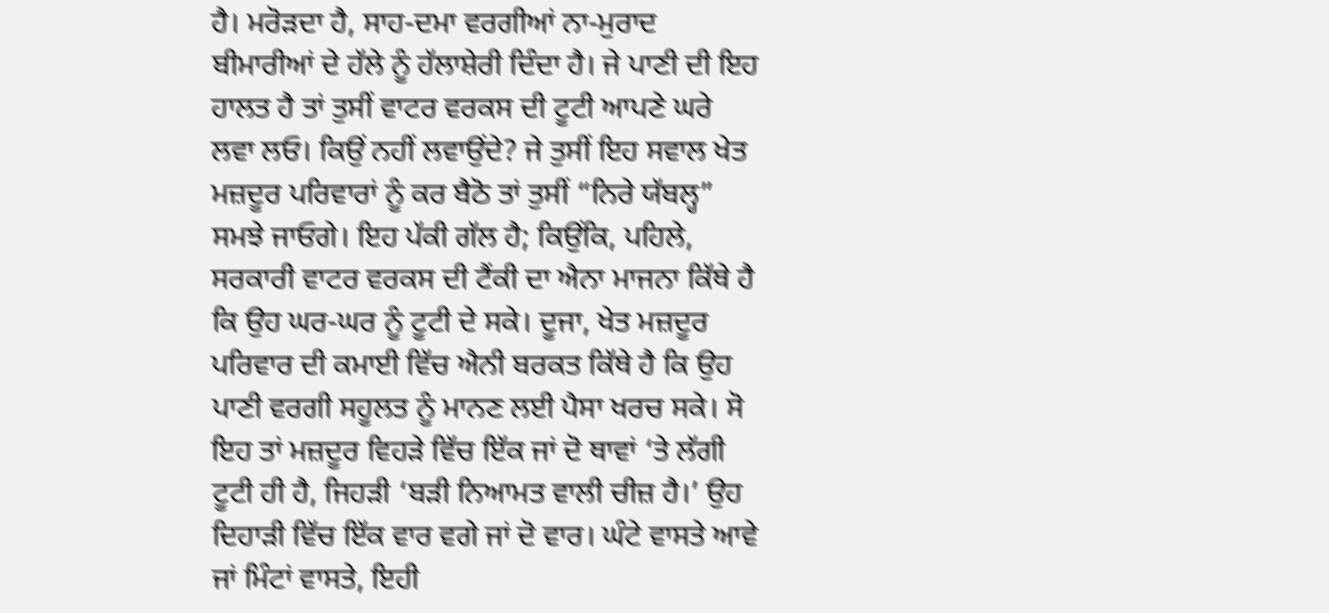ਹੈ। ਮਰੋੜਦਾ ਹੈ, ਸਾਹ-ਦਮਾ ਵਰਗੀਆਂ ਨਾ-ਮੁਰਾਦ ਬੀਮਾਰੀਆਂ ਦੇ ਹੱਲੇ ਨੂੰ ਹੱਲਾਸ਼ੇਰੀ ਦਿੰਦਾ ਹੈ। ਜੇ ਪਾਣੀ ਦੀ ਇਹ ਹਾਲਤ ਹੈ ਤਾਂ ਤੁਸੀਂ ਵਾਟਰ ਵਰਕਸ ਦੀ ਟੂਟੀ ਆਪਣੇ ਘਰੇ ਲਵਾ ਲਓ। ਕਿਉਂ ਨਹੀਂ ਲਵਾਉਂਦੇ? ਜੇ ਤੁਸੀਂ ਇਹ ਸਵਾਲ ਖੇਤ ਮਜ਼ਦੂਰ ਪਰਿਵਾਰਾਂ ਨੂੰ ਕਰ ਬੈਠੋ ਤਾਂ ਤੁਸੀਂ “ਨਿਰੇ ਯੱਬਲ੍ਹ” ਸਮਝੇ ਜਾਓਗੇ। ਇਹ ਪੱਕੀ ਗੱਲ ਹੈ; ਕਿਉਂਕਿ, ਪਹਿਲੇ, ਸਰਕਾਰੀ ਵਾਟਰ ਵਰਕਸ ਦੀ ਟੈਂਕੀ ਦਾ ਐਨਾ ਮਾਜਨਾ ਕਿੱਥੇ ਹੈ ਕਿ ਉਹ ਘਰ-ਘਰ ਨੂੰ ਟੂਟੀ ਦੇ ਸਕੇ। ਦੂਜਾ, ਖੇਤ ਮਜ਼ਦੂਰ ਪਰਿਵਾਰ ਦੀ ਕਮਾਈ ਵਿੱਚ ਐਨੀ ਬਰਕਤ ਕਿੱਥੇ ਹੈ ਕਿ ਉਹ ਪਾਣੀ ਵਰਗੀ ਸਹੂਲਤ ਨੂੰ ਮਾਨਣ ਲਈ ਪੈਸਾ ਖਰਚ ਸਕੇ। ਸੋ ਇਹ ਤਾਂ ਮਜ਼ਦੂਰ ਵਿਹੜੇ ਵਿੱਚ ਇੱਕ ਜਾਂ ਦੋ ਥਾਵਾਂ ‘ਤੇ ਲੱਗੀ ਟੂਟੀ ਹੀ ਹੈ, ਜਿਹੜੀ ‘ਬੜੀ ਨਿਆਮਤ ਵਾਲੀ ਚੀਜ਼ ਹੈ।’ ਉਹ ਦਿਹਾੜੀ ਵਿੱਚ ਇੱਕ ਵਾਰ ਵਗੇ ਜਾਂ ਦੋ ਵਾਰ। ਘੰਟੇ ਵਾਸਤੇ ਆਵੇ ਜਾਂ ਮਿੰਟਾਂ ਵਾਸਤੇ, ਇਹੀ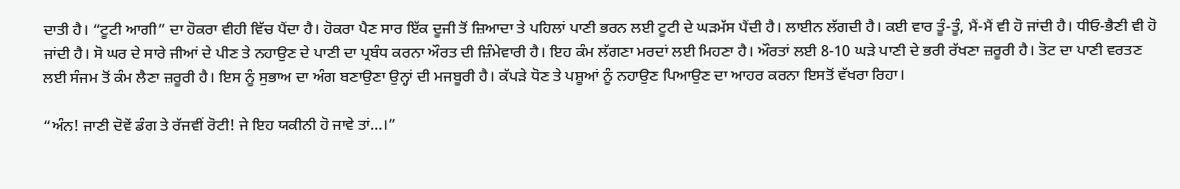ਦਾਤੀ ਹੈ। “ਟੂਟੀ ਆਗੀ” ਦਾ ਹੋਕਰਾ ਵੀਹੀ ਵਿੱਚ ਪੈਂਦਾ ਹੈ। ਹੋਕਰਾ ਪੈਣ ਸਾਰ ਇੱਕ ਦੂਜੀ ਤੋਂ ਜ਼ਿਆਦਾ ਤੇ ਪਹਿਲਾਂ ਪਾਣੀ ਭਰਨ ਲਈ ਟੂਟੀ ਦੇ ਘੜਮੱਸ ਪੈਂਦੀ ਹੈ। ਲਾਈਨ ਲੱਗਦੀ ਹੈ। ਕਈ ਵਾਰ ਤੂੰ-ਤੂੰ, ਮੈਂ-ਮੈਂ ਵੀ ਹੋ ਜਾਂਦੀ ਹੈ। ਧੀਓ-ਭੈਣੀ ਵੀ ਹੋ ਜਾਂਦੀ ਹੈ। ਸੋ ਘਰ ਦੇ ਸਾਰੇ ਜੀਆਂ ਦੇ ਪੀਣ ਤੇ ਨਹਾਉਣ ਦੇ ਪਾਣੀ ਦਾ ਪ੍ਰਬੰਧ ਕਰਨਾ ਔਰਤ ਦੀ ਜ਼ਿੰਮੇਵਾਰੀ ਹੈ। ਇਹ ਕੰਮ ਲੱਗਣਾ ਮਰਦਾਂ ਲਈ ਮਿਹਣਾ ਹੈ। ਔਰਤਾਂ ਲਈ 8-10 ਘੜੇ ਪਾਣੀ ਦੇ ਭਰੀ ਰੱਖਣਾ ਜ਼ਰੂਰੀ ਹੈ। ਤੋਟ ਦਾ ਪਾਣੀ ਵਰਤਣ ਲਈ ਸੰਜਮ ਤੋਂ ਕੰਮ ਲੈਣਾ ਜ਼ਰੂਰੀ ਹੈ। ਇਸ ਨੂੰ ਸੁਭਾਅ ਦਾ ਅੰਗ ਬਣਾਉਣਾ ਉਨ੍ਹਾਂ ਦੀ ਮਜਬੂਰੀ ਹੈ। ਕੱਪੜੇ ਧੋਣ ਤੇ ਪਸ਼ੂਆਂ ਨੂੰ ਨਹਾਉਣ ਪਿਆਉਣ ਦਾ ਆਹਰ ਕਰਨਾ ਇਸਤੋਂ ਵੱਖਰਾ ਰਿਹਾ।

“ਅੰਨ! ਜਾਣੀ ਦੋਵੇਂ ਡੰਗ ਤੇ ਰੱਜਵੀਂ ਰੋਟੀ! ਜੇ ਇਹ ਯਕੀਨੀ ਹੋ ਜਾਵੇ ਤਾਂ…।”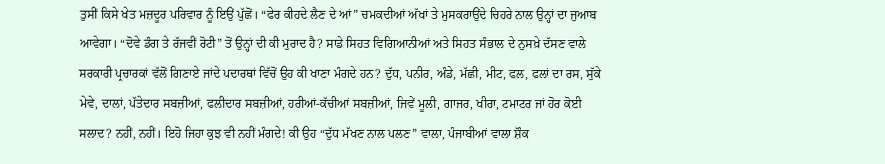ਤੁਸੀਂ ਕਿਸੇ ਖੇਤ ਮਜ਼ਦੂਰ ਪਰਿਵਾਰ ਨੂੰ ਇਉਂ ਪੁੱਛੋਂ। “ਫੇਰ ਕੀਹਦੇ ਲੈਣ ਦੇ ਆਂ” ਚਮਕਦੀਆਂ ਅੱਖਾਂ ਤੇ ਮੁਸਕਰਾਉਂਦੇ ਚਿਹਰੇ ਨਾਲ ਉਨ੍ਹਾਂ ਦਾ ਜੁਆਬ ਆਵੇਗਾ। “ਦੋਵੇ ਡੰਗ ਤੇ ਰੱਜਵੀਂ ਰੋਟੀ” ਤੋਂ ਉਨ੍ਹਾਂ ਦੀ ਕੀ ਮੁਰਾਦ ਹੈ? ਸਾਡੇ ਸਿਹਤ ਵਿਗਿਆਨੀਆਂ ਅਤੇ ਸਿਹਤ ਸੰਭਾਲ ਦੇ ਨੁਸਖ਼ੇ ਦੱਸਣ ਵਾਲੇ ਸਰਕਾਰੀ ਪ੍ਰਚਾਰਕਾਂ ਵੱਲੋਂ ਗਿਣਾਏ ਜਾਂਦੇ ਪਦਾਰਥਾਂ ਵਿੱਚੋਂ ਉਹ ਕੀ ਖਾਣਾ ਮੰਗਦੇ ਹਨ? ਦੁੱਧ, ਪਨੀਰ, ਅੰਡੇ, ਮੱਛੀ, ਮੀਟ, ਫਲ, ਫਲਾਂ ਦਾ ਰਸ, ਸੁੱਕੇ ਮੇਵੇ, ਦਾਲਾਂ, ਪੱਤੇਦਾਰ ਸਬਜ਼ੀਆਂ, ਫਲੀਦਾਰ ਸਬਜ਼ੀਆਂ, ਹਰੀਆਂ-ਕੱਚੀਆਂ ਸਬਜ਼ੀਆਂ, ਜਿਵੇਂ ਮੂਲੀ, ਗਾਜਰ, ਖੀਰਾ, ਟਮਾਟਰ ਜਾਂ ਹੋਰ ਕੋਈ ਸਲਾਦ? ਨਹੀਂ, ਨਹੀਂ। ਇਹੋ ਜਿਹਾ ਕੁਝ ਵੀ ਨਹੀਂ ਮੰਗਦੇ! ਕੀ ਉਹ “ਦੁੱਧ ਮੱਖਣ ਨਾਲ ਪਲਣ” ਵਾਲਾ, ਪੰਜਾਬੀਆਂ ਵਾਲਾ ਸ਼ੌਕ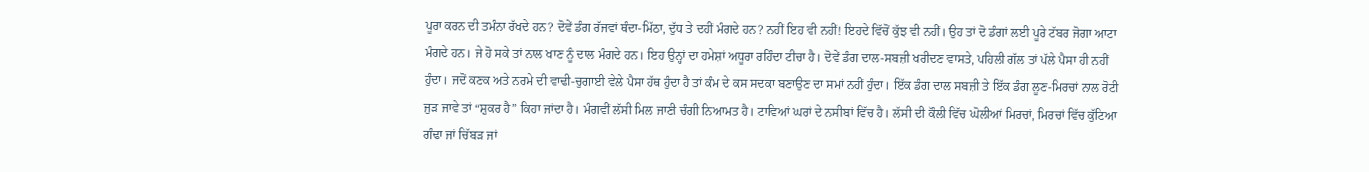ਪੂਰਾ ਕਰਨ ਦੀ ਤਮੰਨਾ ਰੱਖਦੇ ਹਨ? ਦੋਵੇਂ ਡੰਗ ਰੱਜਵਾਂ ਥੰਦਾ-ਮਿੱਠਾ, ਦੁੱਧ ਤੇ ਦਹੀਂ ਮੰਗਦੇ ਹਨ? ਨਹੀਂ ਇਹ ਵੀ ਨਹੀਂ! ਇਹਦੇ ਵਿੱਚੋਂ ਕੁੱਝ ਵੀ ਨਹੀਂ। ਉਹ ਤਾਂ ਦੋ ਡੰਗਾਂ ਲਈ ਪੂਰੇ ਟੱਬਰ ਜੋਗਾ ਆਟਾ ਮੰਗਦੇ ਹਨ। ਜੇ ਹੋ ਸਕੇ ਤਾਂ ਨਾਲ ਖਾਣ ਨੂੰ ਦਾਲ ਮੰਗਦੇ ਹਨ। ਇਹ ਉਨ੍ਹਾਂ ਦਾ ਹਮੇਸ਼ਾਂ ਅਧੂਰਾ ਰਹਿੰਦਾ ਟੀਚਾ ਹੈ। ਦੋਵੇਂ ਡੰਗ ਦਾਲ-ਸਬਜ਼ੀ ਖਰੀਦਣ ਵਾਸਤੇ, ਪਹਿਲੀ ਗੱਲ ਤਾਂ ਪੱਲੇ ਪੈਸਾ ਹੀ ਨਹੀਂ ਹੁੰਦਾ। ਜਦੋਂ ਕਣਕ ਅਤੇ ਨਰਮੇ ਦੀ ਵਾਢੀ-ਚੁਗਾਈ ਵੇਲੇ ਪੈਸਾ ਹੱਥ ਹੁੰਦਾ ਹੈ ਤਾਂ ਕੰਮ ਦੇ ਕਸ ਸਦਕਾ ਬਣਾਉਣ ਦਾ ਸਮਾਂ ਨਹੀਂ ਹੁੰਦਾ। ਇੱਕ ਡੰਗ ਦਾਲ ਸਬਜ਼ੀ ਤੇ ਇੱਕ ਡੰਗ ਲੂਣ-ਮਿਰਚਾਂ ਨਾਲ ਰੋਟੀ ਜੁੜ ਜਾਵੇ ਤਾਂ “ਸ਼ੁਕਰ ਹੈ” ਕਿਹਾ ਜਾਂਦਾ ਹੈ। ਮੰਗਵੀਂ ਲੱਸੀ ਮਿਲ ਜਾਣੀ ਚੰਗੀ ਨਿਆਮਤ ਹੈ। ਟਾਵਿਆਂ ਘਰਾਂ ਦੇ ਨਸੀਬਾਂ ਵਿੱਚ ਹੈ। ਲੱਸੀ ਦੀ ਕੌਲੀ ਵਿੱਚ ਘੋਲੀਆਂ ਮਿਰਚਾਂ, ਮਿਰਚਾਂ ਵਿੱਚ ਕੁੱਟਿਆ ਗੰਢਾ ਜਾਂ ਚਿੱਬੜ ਜਾਂ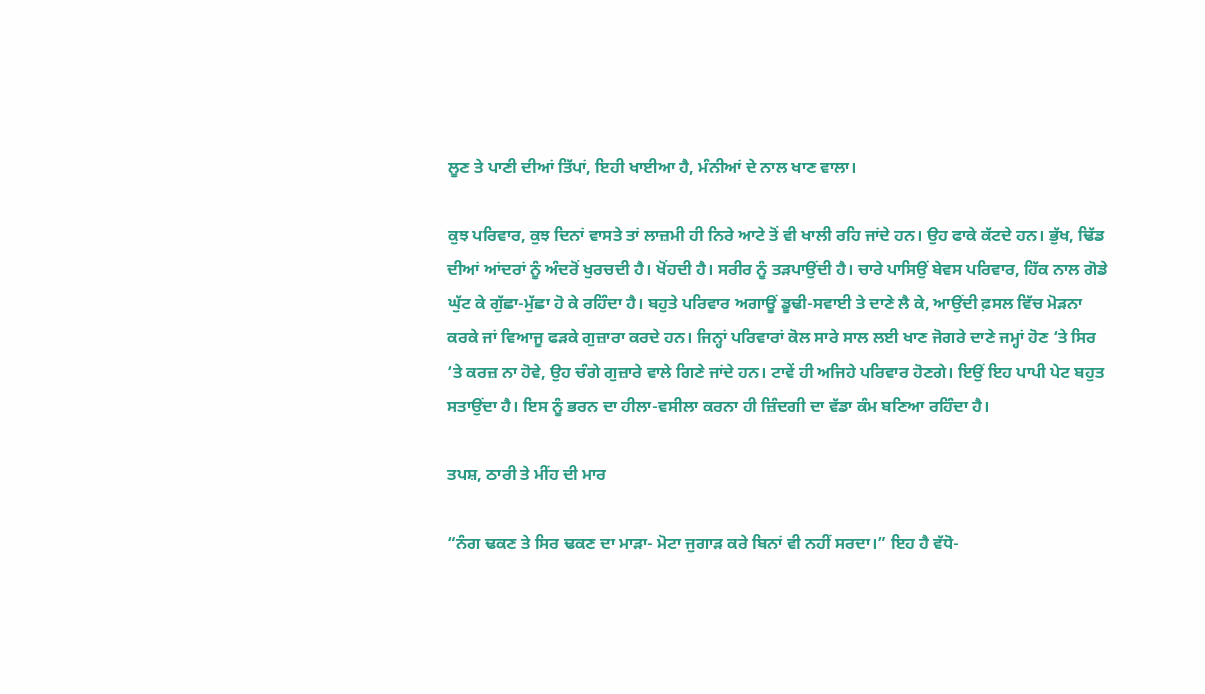ਲੂਣ ਤੇ ਪਾਣੀ ਦੀਆਂ ਤਿੱਪਾਂ, ਇਹੀ ਖਾਈਆ ਹੈ, ਮੰਨੀਆਂ ਦੇ ਨਾਲ ਖਾਣ ਵਾਲਾ।

ਕੁਝ ਪਰਿਵਾਰ, ਕੁਝ ਦਿਨਾਂ ਵਾਸਤੇ ਤਾਂ ਲਾਜ਼ਮੀ ਹੀ ਨਿਰੇ ਆਟੇ ਤੋਂ ਵੀ ਖਾਲੀ ਰਹਿ ਜਾਂਦੇ ਹਨ। ਉਹ ਫਾਕੇ ਕੱਟਦੇ ਹਨ। ਭੁੱਖ, ਢਿੱਡ ਦੀਆਂ ਆਂਦਰਾਂ ਨੂੰ ਅੰਦਰੋਂ ਖੁਰਚਦੀ ਹੈ। ਖੋਂਹਦੀ ਹੈ। ਸਰੀਰ ਨੂੰ ਤੜਪਾਉਂਦੀ ਹੈ। ਚਾਰੇ ਪਾਸਿਉਂ ਬੇਵਸ ਪਰਿਵਾਰ, ਹਿੱਕ ਨਾਲ ਗੋਡੇ ਘੁੱਟ ਕੇ ਗੁੱਛਾ-ਮੁੱਛਾ ਹੋ ਕੇ ਰਹਿੰਦਾ ਹੈ। ਬਹੁਤੇ ਪਰਿਵਾਰ ਅਗਾਊਂ ਡੂਢੀ-ਸਵਾਈ ਤੇ ਦਾਣੇ ਲੈ ਕੇ, ਆਉਂਦੀ ਫ਼ਸਲ ਵਿੱਚ ਮੋੜਨਾ ਕਰਕੇ ਜਾਂ ਵਿਆਜੂ ਫੜਕੇ ਗੁਜ਼ਾਰਾ ਕਰਦੇ ਹਨ। ਜਿਨ੍ਹਾਂ ਪਰਿਵਾਰਾਂ ਕੋਲ ਸਾਰੇ ਸਾਲ ਲਈ ਖਾਣ ਜੋਗਰੇ ਦਾਣੇ ਜਮ੍ਹਾਂ ਹੋਣ ‘ਤੇ ਸਿਰ ‘ਤੇ ਕਰਜ਼ ਨਾ ਹੋਵੇ, ਉਹ ਚੰਗੇ ਗੁਜ਼ਾਰੇ ਵਾਲੇ ਗਿਣੇ ਜਾਂਦੇ ਹਨ। ਟਾਵੇਂ ਹੀ ਅਜਿਹੇ ਪਰਿਵਾਰ ਹੋਣਗੇ। ਇਉਂ ਇਹ ਪਾਪੀ ਪੇਟ ਬਹੁਤ ਸਤਾਉਂਦਾ ਹੈ। ਇਸ ਨੂੰ ਭਰਨ ਦਾ ਹੀਲਾ-ਵਸੀਲਾ ਕਰਨਾ ਹੀ ਜ਼ਿੰਦਗੀ ਦਾ ਵੱਡਾ ਕੰਮ ਬਣਿਆ ਰਹਿੰਦਾ ਹੈ।

ਤਪਸ਼, ਠਾਰੀ ਤੇ ਮੀਂਹ ਦੀ ਮਾਰ

“ਨੰਗ ਢਕਣ ਤੇ ਸਿਰ ਢਕਣ ਦਾ ਮਾੜਾ- ਮੋਟਾ ਜੁਗਾੜ ਕਰੇ ਬਿਨਾਂ ਵੀ ਨਹੀਂ ਸਰਦਾ।” ਇਹ ਹੈ ਵੱਧੋ-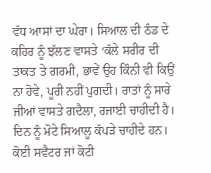ਵੱਧ ਆਸਾਂ ਦਾ ਘੇਰਾ। ਸਿਆਲ ਦੀ ਠੰਡ ਦੇ ਕਹਿਰ ਨੂੰ ਝੱਲਣ ਵਾਸਤੇ ‘ਕੱਲੇ ਸਰੀਰ ਦੀ ਤਾਕਤ ਤੇ ਗਰਮੀ, ਭਾਵੇਂ ਉਹ ਕਿੰਨੀ ਵੀ ਕਿਉਂ ਨਾ ਹੋਵੇ, ਪੂਰੀ ਨਹੀਂ ਪੁਗਦੀ। ਰਾਤਾਂ ਨੂੰ ਸਾਰੇ ਜੀਆਂ ਵਾਸਤੇ ਗਦੈਲਾ, ਰਜਾਈ ਚਾਹੀਦੀ ਹੈ। ਦਿਨ ਨੂੰ ਮੋਟੇ ਸਿਆਲੂ ਕੱਪੜੇ ਚਾਹੀਦੇ ਹਨ। ਕੋਈ ਸਵੈਟਰ ਜਾਂ ਕੋਟੀ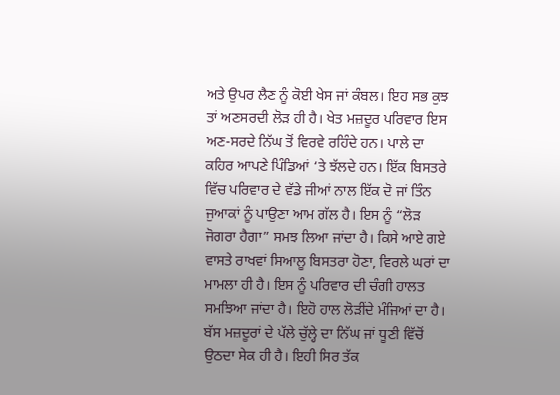ਅਤੇ ਉਪਰ ਲੈਣ ਨੂੰ ਕੋਈ ਖੇਸ ਜਾਂ ਕੰਬਲ। ਇਹ ਸਭ ਕੁਝ ਤਾਂ ਅਣਸਰਦੀ ਲੋੜ ਹੀ ਹੈ। ਖੇਤ ਮਜ਼ਦੂਰ ਪਰਿਵਾਰ ਇਸ ਅਣ-ਸਰਦੇ ਨਿੱਘ ਤੋਂ ਵਿਰਵੇ ਰਹਿੰਦੇ ਹਨ। ਪਾਲੇ ਦਾ ਕਹਿਰ ਆਪਣੇ ਪਿੰਡਿਆਂ ‘ਤੇ ਝੱਲਦੇ ਹਨ। ਇੱਕ ਬਿਸਤਰੇ ਵਿੱਚ ਪਰਿਵਾਰ ਦੇ ਵੱਡੇ ਜੀਆਂ ਨਾਲ ਇੱਕ ਦੋ ਜਾਂ ਤਿੰਨ ਜੁਆਕਾਂ ਨੂੰ ਪਾਉਣਾ ਆਮ ਗੱਲ ਹੈ। ਇਸ ਨੂੰ “ਲੋੜ ਜੋਗਰਾ ਹੈਗਾ” ਸਮਝ ਲਿਆ ਜਾਂਦਾ ਹੈ। ਕਿਸੇ ਆਏ ਗਏ ਵਾਸਤੇ ਰਾਖਵਾਂ ਸਿਆਲੂ ਬਿਸਤਰਾ ਹੋਣਾ, ਵਿਰਲੇ ਘਰਾਂ ਦਾ ਮਾਮਲਾ ਹੀ ਹੈ। ਇਸ ਨੂੰ ਪਰਿਵਾਰ ਦੀ ਚੰਗੀ ਹਾਲਤ ਸਮਝਿਆ ਜਾਂਦਾ ਹੈ। ਇਹੋ ਹਾਲ ਲੋੜੀਂਦੇ ਮੰਜਿਆਂ ਦਾ ਹੈ। ਬੱਸ ਮਜ਼ਦੂਰਾਂ ਦੇ ਪੱਲੇ ਚੁੱਲ੍ਹੇ ਦਾ ਨਿੱਘ ਜਾਂ ਧੂਣੀ ਵਿੱਚੋਂ ਉਠਦਾ ਸੇਕ ਹੀ ਹੈ। ਇਹੀ ਸਿਰ ਤੱਕ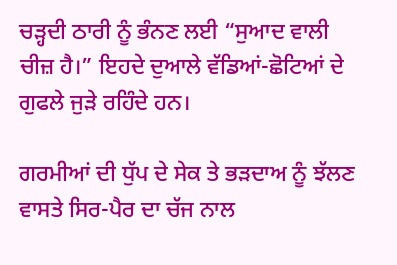ਚੜ੍ਹਦੀ ਠਾਰੀ ਨੂੰ ਭੰਨਣ ਲਈ “ਸੁਆਦ ਵਾਲੀ ਚੀਜ਼ ਹੈ।” ਇਹਦੇ ਦੁਆਲੇ ਵੱਡਿਆਂ-ਛੋਟਿਆਂ ਦੇ ਗੁਫਲੇ ਜੁੜੇ ਰਹਿੰਦੇ ਹਨ।

ਗਰਮੀਆਂ ਦੀ ਧੁੱਪ ਦੇ ਸੇਕ ਤੇ ਭੜਦਾਅ ਨੂੰ ਝੱਲਣ ਵਾਸਤੇ ਸਿਰ-ਪੈਰ ਦਾ ਚੱਜ ਨਾਲ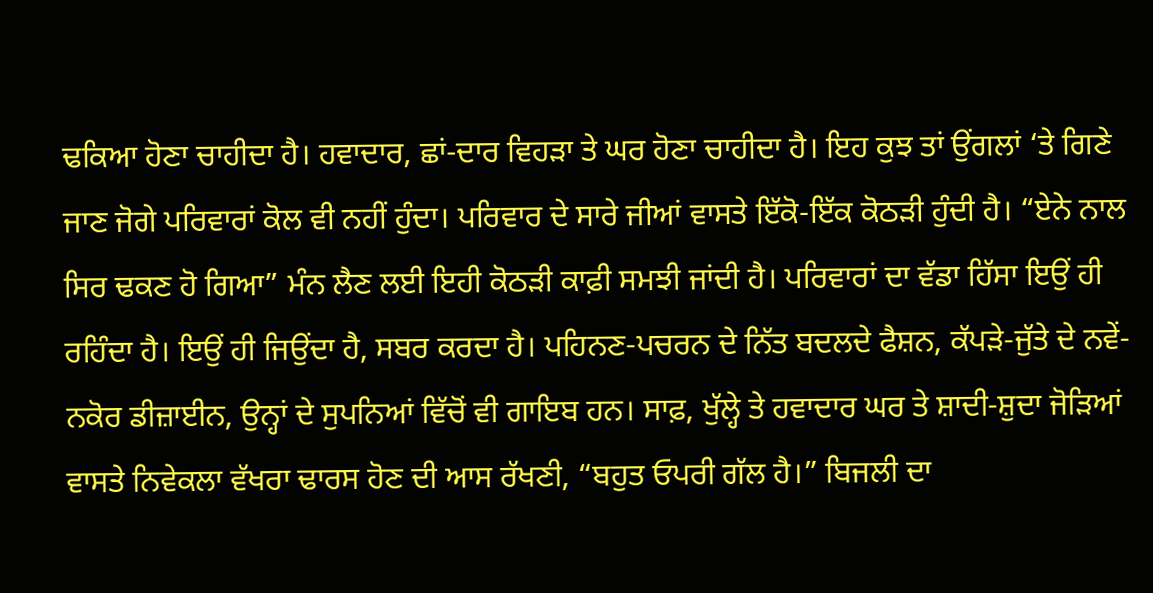ਢਕਿਆ ਹੋਣਾ ਚਾਹੀਦਾ ਹੈ। ਹਵਾਦਾਰ, ਛਾਂ-ਦਾਰ ਵਿਹੜਾ ਤੇ ਘਰ ਹੋਣਾ ਚਾਹੀਦਾ ਹੈ। ਇਹ ਕੁਝ ਤਾਂ ਉਂਗਲਾਂ ‘ਤੇ ਗਿਣੇ ਜਾਣ ਜੋਗੇ ਪਰਿਵਾਰਾਂ ਕੋਲ ਵੀ ਨਹੀਂ ਹੁੰਦਾ। ਪਰਿਵਾਰ ਦੇ ਸਾਰੇ ਜੀਆਂ ਵਾਸਤੇ ਇੱਕੋ-ਇੱਕ ਕੋਠੜੀ ਹੁੰਦੀ ਹੈ। “ਏਨੇ ਨਾਲ ਸਿਰ ਢਕਣ ਹੋ ਗਿਆ” ਮੰਨ ਲੈਣ ਲਈ ਇਹੀ ਕੋਠੜੀ ਕਾਫ਼ੀ ਸਮਝੀ ਜਾਂਦੀ ਹੈ। ਪਰਿਵਾਰਾਂ ਦਾ ਵੱਡਾ ਹਿੱਸਾ ਇਉਂ ਹੀ ਰਹਿੰਦਾ ਹੈ। ਇਉਂ ਹੀ ਜਿਉਂਦਾ ਹੈ, ਸਬਰ ਕਰਦਾ ਹੈ। ਪਹਿਨਣ-ਪਚਰਨ ਦੇ ਨਿੱਤ ਬਦਲਦੇ ਫੈਸ਼ਨ, ਕੱਪੜੇ-ਜੁੱਤੇ ਦੇ ਨਵੇਂ-ਨਕੋਰ ਡੀਜ਼ਾਈਨ, ਉਨ੍ਹਾਂ ਦੇ ਸੁਪਨਿਆਂ ਵਿੱਚੋਂ ਵੀ ਗਾਇਬ ਹਨ। ਸਾਫ਼, ਖੁੱਲ੍ਹੇ ਤੇ ਹਵਾਦਾਰ ਘਰ ਤੇ ਸ਼ਾਦੀ-ਸ਼ੁਦਾ ਜੋੜਿਆਂ ਵਾਸਤੇ ਨਿਵੇਕਲਾ ਵੱਖਰਾ ਢਾਰਸ ਹੋਣ ਦੀ ਆਸ ਰੱਖਣੀ, “ਬਹੁਤ ਓਪਰੀ ਗੱਲ ਹੈ।” ਬਿਜਲੀ ਦਾ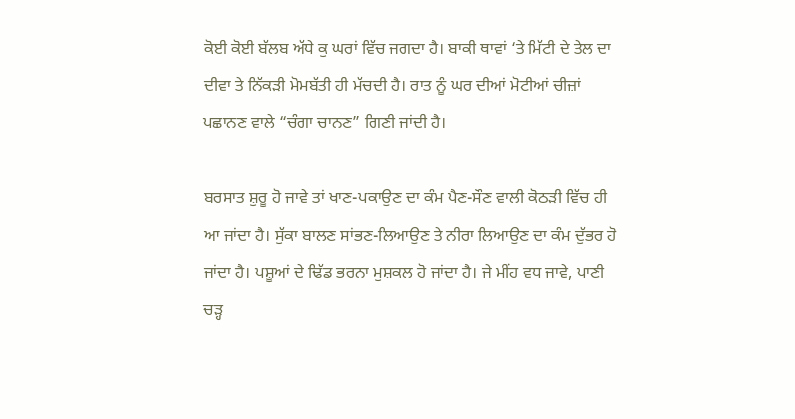ਕੋਈ ਕੋਈ ਬੱਲਬ ਅੱਧੇ ਕੁ ਘਰਾਂ ਵਿੱਚ ਜਗਦਾ ਹੈ। ਬਾਕੀ ਥਾਵਾਂ ‘ਤੇ ਮਿੱਟੀ ਦੇ ਤੇਲ ਦਾ ਦੀਵਾ ਤੇ ਨਿੱਕੜੀ ਮੋਮਬੱਤੀ ਹੀ ਮੱਚਦੀ ਹੈ। ਰਾਤ ਨੂੰ ਘਰ ਦੀਆਂ ਮੋਟੀਆਂ ਚੀਜ਼ਾਂ ਪਛਾਨਣ ਵਾਲੇ “ਚੰਗਾ ਚਾਨਣ” ਗਿਣੀ ਜਾਂਦੀ ਹੈ।

ਬਰਸਾਤ ਸ਼ੁਰੂ ਹੋ ਜਾਵੇ ਤਾਂ ਖਾਣ-ਪਕਾਉਣ ਦਾ ਕੰਮ ਪੈਣ-ਸੌਣ ਵਾਲੀ ਕੋਠੜੀ ਵਿੱਚ ਹੀ ਆ ਜਾਂਦਾ ਹੈ। ਸੁੱਕਾ ਬਾਲਣ ਸਾਂਭਣ-ਲਿਆਉਣ ਤੇ ਨੀਰਾ ਲਿਆਉਣ ਦਾ ਕੰਮ ਦੁੱਭਰ ਹੋ ਜਾਂਦਾ ਹੈ। ਪਸ਼ੂਆਂ ਦੇ ਢਿੱਡ ਭਰਨਾ ਮੁਸ਼ਕਲ ਹੋ ਜਾਂਦਾ ਹੈ। ਜੇ ਮੀਂਹ ਵਧ ਜਾਵੇ, ਪਾਣੀ ਚੜ੍ਹ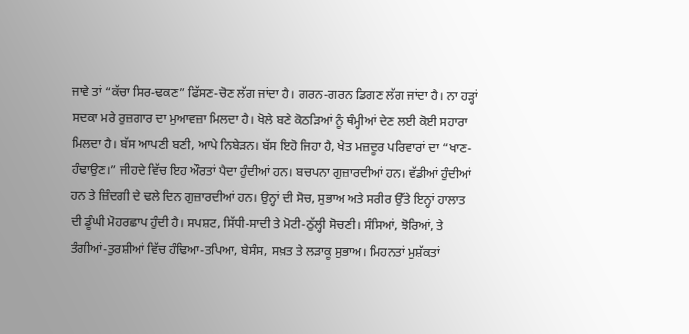ਜਾਵੇ ਤਾਂ “ਕੱਚਾ ਸਿਰ-ਢਕਣ” ਫਿੱਸਣ-ਚੋਣ ਲੱਗ ਜਾਂਦਾ ਹੈ। ਗਰਨ-ਗਰਨ ਡਿਗਣ ਲੱਗ ਜਾਂਦਾ ਹੈ। ਨਾ ਹੜ੍ਹਾਂ ਸਦਕਾ ਮਰੇ ਰੁਜ਼ਗਾਰ ਦਾ ਮੁਆਵਜ਼ਾ ਮਿਲਦਾ ਹੈ। ਖੋਲੇ ਬਣੇ ਕੋਠੜਿਆਂ ਨੂੰ ਥੰਮ੍ਹੀਆਂ ਦੇਣ ਲਈ ਕੋਈ ਸਹਾਰਾ ਮਿਲਦਾ ਹੈ। ਬੱਸ ਆਪਣੀ ਬਣੀ, ਆਪੇ ਨਿਬੇੜਨ। ਬੱਸ ਇਹੋ ਜਿਹਾ ਹੈ, ਖੇਤ ਮਜ਼ਦੂਰ ਪਰਿਵਾਰਾਂ ਦਾ “ਖਾਣ-ਹੰਢਾਉਣ।” ਜੀਹਦੇ ਵਿੱਚ ਇਹ ਔਰਤਾਂ ਪੈਦਾ ਹੁੰਦੀਆਂ ਹਨ। ਬਚਪਨਾ ਗੁਜ਼ਾਰਦੀਆਂ ਹਨ। ਵੱਡੀਆਂ ਹੁੰਦੀਆਂ ਹਨ ਤੇ ਜ਼ਿੰਦਗੀ ਦੇ ਢਲੇ ਦਿਨ ਗੁਜ਼ਾਰਦੀਆਂ ਹਨ। ਉਨ੍ਹਾਂ ਦੀ ਸੋਚ, ਸੁਭਾਅ ਅਤੇ ਸਰੀਰ ਉੱਤੇ ਇਨ੍ਹਾਂ ਹਾਲਾਤ ਦੀ ਡੂੰਘੀ ਮੋਹਰਛਾਪ ਹੁੰਦੀ ਹੈ। ਸਪਸ਼ਟ, ਸਿੱਧੀ-ਸਾਦੀ ਤੇ ਮੋਟੀ-ਠੁੱਲ੍ਹੀ ਸੋਚਣੀ। ਸੰਸਿਆਂ, ਝੋਰਿਆਂ, ਤੇ ਤੰਗੀਆਂ-ਤੁਰਸ਼ੀਆਂ ਵਿੱਚ ਹੰਢਿਆ-ਤਪਿਆ, ਬੇਸੰਸ, ਸਖ਼ਤ ਤੇ ਲੜਾਕੂ ਸੁਭਾਅ। ਮਿਹਨਤਾਂ ਮੁਸ਼ੱਕਤਾਂ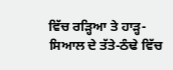ਵਿੱਚ ਰੜ੍ਹਿਆ ਤੇ ਹਾੜ੍ਹ-ਸਿਆਲ ਦੇ ਤੱਤੇ-ਠੰਢੇ ਵਿੱਚ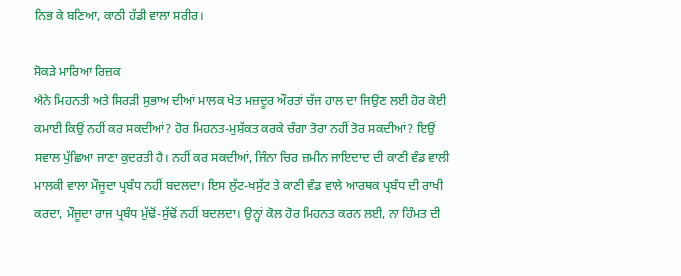ਨਿਭ ਕੇ ਬਣਿਆ, ਕਾਠੀ ਹੱਡੀ ਵਾਲਾ ਸਰੀਰ।

ਸੋਕੜੇ ਮਾਰਿਆ ਰਿਜ਼ਕ
ਐਨੇ ਮਿਹਨਤੀ ਅਤੇ ਸਿਰੜੀ ਸੁਭਾਅ ਦੀਆਂ ਮਾਲਕ ਖੇਤ ਮਜ਼ਦੂਰ ਔਰਤਾਂ ਚੱਜ ਹਾਲ ਦਾ ਜਿਉਣ ਲਈ ਹੋਰ ਕੋਈ ਕਮਾਈ ਕਿਉਂ ਨਹੀਂ ਕਰ ਸਕਦੀਆਂ? ਹੋਰ ਮਿਹਨਤ-ਮੁਸ਼ੱਕਤ ਕਰਕੇ ਚੰਗਾ ਤੋਰਾ ਨਹੀਂ ਤੋਰ ਸਕਦੀਆਂ? ਇਉਂ ਸਵਾਲ ਪੁੱਛਿਆ ਜਾਣਾ ਕੁਦਰਤੀ ਹੈ। ਨਹੀਂ ਕਰ ਸਕਦੀਆਂ, ਜਿੰਨਾ ਚਿਰ ਜ਼ਮੀਨ ਜਾਇਦਾਦ ਦੀ ਕਾਣੀ ਵੰਡ ਵਾਲੀ ਮਾਲਕੀ ਵਾਲਾ ਮੌਜੂਦਾ ਪ੍ਰਬੰਧ ਨਹੀਂ ਬਦਲਦਾ। ਇਸ ਲੁੱਟ-ਖਸੁੱਟ ਤੇ ਕਾਣੀ ਵੰਡ ਵਾਲੇ ਆਰਥਕ ਪ੍ਰਬੰਧ ਦੀ ਰਾਖੀ ਕਰਦਾ, ਮੌਜੂਦਾ ਰਾਜ ਪ੍ਰਬੰਧ ਮੁੱਢੋਂ-ਸੁੱਢੋਂ ਨਹੀਂ ਬਦਲਦਾ। ਉਨ੍ਹਾਂ ਕੋਲ ਹੋਰ ਮਿਹਨਤ ਕਰਨ ਲਈ, ਨਾ ਹਿੰਮਤ ਦੀ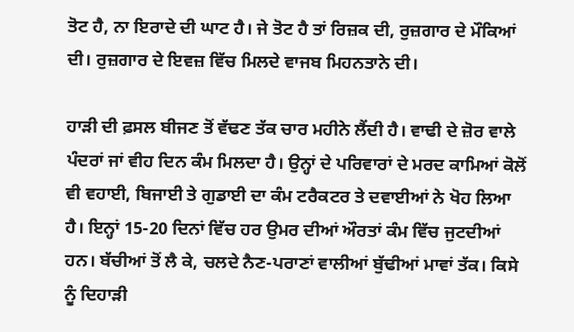ਤੋਟ ਹੈ, ਨਾ ਇਰਾਦੇ ਦੀ ਘਾਟ ਹੈ। ਜੇ ਤੋਟ ਹੈ ਤਾਂ ਰਿਜ਼ਕ ਦੀ, ਰੁਜ਼ਗਾਰ ਦੇ ਮੌਕਿਆਂ ਦੀ। ਰੁਜ਼ਗਾਰ ਦੇ ਇਵਜ਼ ਵਿੱਚ ਮਿਲਦੇ ਵਾਜਬ ਮਿਹਨਤਾਨੇ ਦੀ।

ਹਾੜੀ ਦੀ ਫ਼ਸਲ ਬੀਜਣ ਤੋਂ ਵੱਢਣ ਤੱਕ ਚਾਰ ਮਹੀਨੇ ਲੈਂਦੀ ਹੈ। ਵਾਢੀ ਦੇ ਜ਼ੋਰ ਵਾਲੇ ਪੰਦਰਾਂ ਜਾਂ ਵੀਹ ਦਿਨ ਕੰਮ ਮਿਲਦਾ ਹੈ। ਉਨ੍ਹਾਂ ਦੇ ਪਰਿਵਾਰਾਂ ਦੇ ਮਰਦ ਕਾਮਿਆਂ ਕੋਲੋਂ ਵੀ ਵਹਾਈ, ਬਿਜਾਈ ਤੇ ਗੁਡਾਈ ਦਾ ਕੰਮ ਟਰੈਕਟਰ ਤੇ ਦਵਾਈਆਂ ਨੇ ਖੋਹ ਲਿਆ ਹੈ। ਇਨ੍ਹਾਂ 15-20 ਦਿਨਾਂ ਵਿੱਚ ਹਰ ਉਮਰ ਦੀਆਂ ਔਰਤਾਂ ਕੰਮ ਵਿੱਚ ਜੁਟਦੀਆਂ ਹਨ। ਬੱਚੀਆਂ ਤੋਂ ਲੈ ਕੇ, ਚਲਦੇ ਨੈਣ-ਪਰਾਣਾਂ ਵਾਲੀਆਂ ਬੁੱਢੀਆਂ ਮਾਵਾਂ ਤੱਕ। ਕਿਸੇ ਨੂੰ ਦਿਹਾੜੀ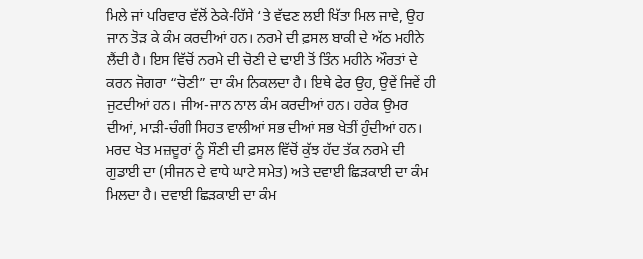ਮਿਲੇ ਜਾਂ ਪਰਿਵਾਰ ਵੱਲੋਂ ਠੇਕੇ-ਹਿੱਸੇ ‘ਤੇ ਵੱਢਣ ਲਈ ਖਿੱਤਾ ਮਿਲ ਜਾਵੇ, ਉਹ ਜਾਨ ਤੋੜ ਕੇ ਕੰਮ ਕਰਦੀਆਂ ਹਨ। ਨਰਮੇ ਦੀ ਫ਼ਸਲ ਬਾਕੀ ਦੇ ਅੱਠ ਮਹੀਨੇ ਲੈਂਦੀ ਹੈ। ਇਸ ਵਿੱਚੋਂ ਨਰਮੇ ਦੀ ਚੋਣੀ ਦੇ ਢਾਈ ਤੋਂ ਤਿੰਨ ਮਹੀਨੇ ਔਰਤਾਂ ਦੇ ਕਰਨ ਜੋਗਰਾ “ਚੋਣੀ” ਦਾ ਕੰਮ ਨਿਕਲਦਾ ਹੈ। ਇਥੇ ਫੇਰ ਉਹ, ਉਵੇਂ ਜਿਵੇਂ ਹੀ ਜੁਟਦੀਆਂ ਹਨ। ਜੀਅ-ਜਾਨ ਨਾਲ ਕੰਮ ਕਰਦੀਆਂ ਹਨ। ਹਰੇਕ ਉਮਰ ਦੀਆਂ, ਮਾੜੀ-ਚੰਗੀ ਸਿਹਤ ਵਾਲੀਆਂ ਸਭ ਦੀਆਂ ਸਭ ਖੇਤੀਂ ਹੁੰਦੀਆਂ ਹਨ। ਮਰਦ ਖੇਤ ਮਜ਼ਦੂਰਾਂ ਨੂੰ ਸੌਣੀ ਦੀ ਫ਼ਸਲ ਵਿੱਚੋਂ ਕੁੱਝ ਹੱਦ ਤੱਕ ਨਰਮੇ ਦੀ ਗੁਡਾਈ ਦਾ (ਸੀਜਨ ਦੇ ਵਾਧੇ ਘਾਟੇ ਸਮੇਤ) ਅਤੇ ਦਵਾਈ ਛਿੜਕਾਈ ਦਾ ਕੰਮ ਮਿਲਦਾ ਹੈ। ਦਵਾਈ ਛਿੜਕਾਈ ਦਾ ਕੰਮ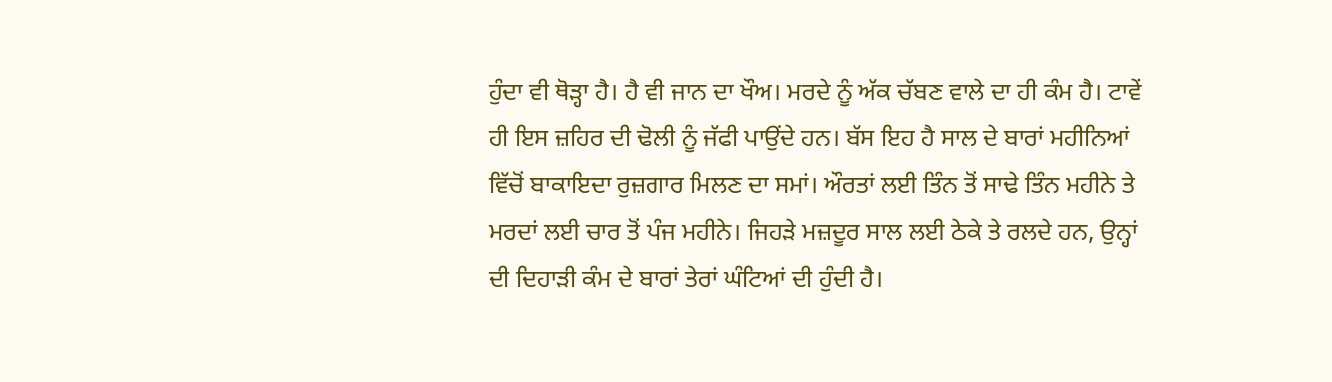ਹੁੰਦਾ ਵੀ ਥੋੜ੍ਹਾ ਹੈ। ਹੈ ਵੀ ਜਾਨ ਦਾ ਖੌਅ। ਮਰਦੇ ਨੂੰ ਅੱਕ ਚੱਬਣ ਵਾਲੇ ਦਾ ਹੀ ਕੰਮ ਹੈ। ਟਾਵੇਂ ਹੀ ਇਸ ਜ਼ਹਿਰ ਦੀ ਢੋਲੀ ਨੂੰ ਜੱਫੀ ਪਾਉਂਦੇ ਹਨ। ਬੱਸ ਇਹ ਹੈ ਸਾਲ ਦੇ ਬਾਰਾਂ ਮਹੀਨਿਆਂ ਵਿੱਚੋਂ ਬਾਕਾਇਦਾ ਰੁਜ਼ਗਾਰ ਮਿਲਣ ਦਾ ਸਮਾਂ। ਔਰਤਾਂ ਲਈ ਤਿੰਨ ਤੋਂ ਸਾਢੇ ਤਿੰਨ ਮਹੀਨੇ ਤੇ ਮਰਦਾਂ ਲਈ ਚਾਰ ਤੋਂ ਪੰਜ ਮਹੀਨੇ। ਜਿਹੜੇ ਮਜ਼ਦੂਰ ਸਾਲ ਲਈ ਠੇਕੇ ਤੇ ਰਲਦੇ ਹਨ, ਉਨ੍ਹਾਂ ਦੀ ਦਿਹਾੜੀ ਕੰਮ ਦੇ ਬਾਰਾਂ ਤੇਰਾਂ ਘੰਟਿਆਂ ਦੀ ਹੁੰਦੀ ਹੈ।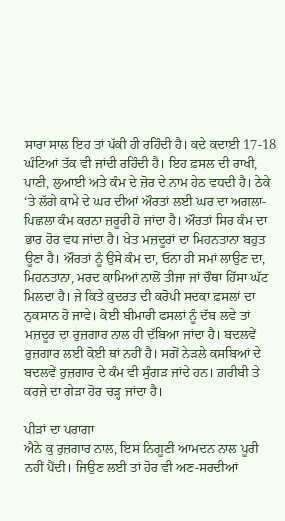ਸਾਰਾ ਸਾਲ ਇਹ ਤਾਂ ਪੱਕੀ ਹੀ ਰਹਿੰਦੀ ਹੈ। ਕਦੇ ਕਦਾਈ 17-18 ਘੰਟਿਆਂ ਤੱਕ ਵੀ ਜਾਂਦੀ ਰਹਿੰਦੀ ਹੈ। ਇਹ ਫ਼ਸਲ ਦੀ ਰਾਖੀ, ਪਾਣੀ, ਲੁਆਈ ਅਤੇ ਕੰਮ ਦੇ ਜ਼ੋਰ ਦੇ ਨਾਮ ਹੇਠ ਵਧਦੀ ਹੈ। ਠੇਕੇ ‘ਤੇ ਲੱਗੇ ਕਾਮੇ ਦੇ ਘਰ ਦੀਆਂ ਔਰਤਾਂ ਲਈ ਘਰ ਦਾ ਅਗਲਾ-ਪਿਛਲਾ ਕੰਮ ਕਰਨਾ ਜ਼ਰੂਰੀ ਹੋ ਜਾਂਦਾ ਹੈ। ਔਰਤਾਂ ਸਿਰ ਕੰਮ ਦਾ ਭਾਰ ਹੋਰ ਵਧ ਜਾਂਦਾ ਹੈ। ਖੇਤ ਮਜ਼ਦੂਰਾਂ ਦਾ ਮਿਹਨਤਾਨਾ ਬਹੁਤ ਊਣਾ ਹੈ। ਔਰਤਾਂ ਨੂੰ ਉਸੇ ਕੰਮ ਦਾ, ਓਨਾ ਹੀ ਸਮਾਂ ਲਾਉਣ ਦਾ, ਮਿਹਨਤਾਨਾ, ਮਰਦ ਕਾਮਿਆਂ ਨਾਲੋਂ ਤੀਜਾ ਜਾਂ ਚੌਥਾ ਹਿੱਸਾ ਘੱਟ ਮਿਲਦਾ ਹੈ। ਜੇ ਕਿਤੇ ਕੁਦਰਤ ਦੀ ਕਰੋਪੀ ਸਦਕਾ ਫ਼ਸਲਾਂ ਦਾ ਨੁਕਸਾਨ ਹੋ ਜਾਵੇ। ਕੋਈ ਬੀਮਾਰੀ ਫਸਲਾਂ ਨੂੰ ਦੱਬ ਲਵੇ ਤਾਂ ਮਜ਼ਦੂਰ ਦਾ ਰੁਜ਼ਗਾਰ ਨਾਲ ਹੀ ਦੱਬਿਆ ਜਾਂਦਾ ਹੈ। ਬਦਲਵੇਂ ਰੁਜ਼ਗਾਰ ਲਈ ਕੋਈ ਥਾਂ ਨਹੀਂ ਹੈ। ਸਗੋਂ ਨੇੜਲੇ ਕਸਬਿਆਂ ਦੇ ਬਦਲਵੇਂ ਰੁਜ਼ਗਾਰ ਦੇ ਕੰਮ ਵੀ ਸੁੰਗੜ ਜਾਂਦੇ ਹਨ। ਗ਼ਰੀਬੀ ਤੇ ਕਰਜ਼ੇ ਦਾ ਗੇੜਾ ਹੋਰ ਚੜ੍ਹ ਜਾਂਦਾ ਹੈ।

ਪੀੜਾਂ ਦਾ ਪਰਾਗਾ
ਐਨੇ ਕੁ ਰੁਜ਼ਗਾਰ ਨਾਲ, ਇਸ ਨਿਗੂਣੀ ਆਮਦਨ ਨਾਲ ਪੂਰੀ ਨਹੀਂ ਪੈਂਦੀ। ਜਿਉਣ ਲਈ ਤਾਂ ਹੋਰ ਵੀ ਅਣ-ਸਰਦੀਆਂ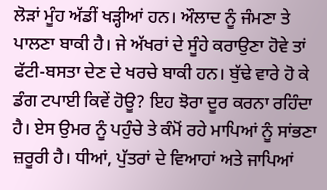ਲੋੜਾਂ ਮੂੰਹ ਅੱਡੀਂ ਖੜ੍ਹੀਆਂ ਹਨ। ਔਲਾਦ ਨੂੰ ਜੰਮਣਾ ਤੇ ਪਾਲਣਾ ਬਾਕੀ ਹੈ। ਜੇ ਅੱਖਰਾਂ ਦੇ ਸੂੰਹੇ ਕਰਾਉਣਾ ਹੋਵੇ ਤਾਂ ਫੱਟੀ-ਬਸਤਾ ਦੇਣ ਦੇ ਖਰਚੇ ਬਾਕੀ ਹਨ। ਬੁੱਢੇ ਵਾਰੇ ਹੋ ਕੇ ਡੰਗ ਟਪਾਈ ਕਿਵੇਂ ਹੋਊ? ਇਹ ਝੋਰਾ ਦੂਰ ਕਰਨਾ ਰਹਿੰਦਾ ਹੈ। ਏਸ ਉਮਰ ਨੂੰ ਪਹੁੰਚੇ ਤੇ ਕੰਮੋਂ ਰਹੇ ਮਾਪਿਆਂ ਨੂੰ ਸਾਂਭਣਾ ਜ਼ਰੂਰੀ ਹੈ। ਧੀਆਂ, ਪੁੱਤਰਾਂ ਦੇ ਵਿਆਹਾਂ ਅਤੇ ਜਾਪਿਆਂ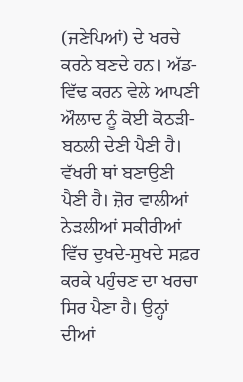(ਜਣੇਪਿਆਂ) ਦੇ ਖਰਚੇ ਕਰਨੇ ਬਣਦੇ ਹਨ। ਅੱਡ-ਵਿੱਢ ਕਰਨ ਵੇਲੇ ਆਪਣੀ ਔਲਾਦ ਨੂੰ ਕੋਈ ਕੋਠੜੀ-ਬਠਲੀ ਦੇਣੀ ਪੈਣੀ ਹੈ। ਵੱਖਰੀ ਥਾਂ ਬਣਾਉਣੀ ਪੈਣੀ ਹੈ। ਜ਼ੋਰ ਵਾਲੀਆਂ ਨੇੜਲੀਆਂ ਸਕੀਰੀਆਂ ਵਿੱਚ ਦੁਖਦੇ-ਸੁਖਦੇ ਸਫ਼ਰ ਕਰਕੇ ਪਹੁੰਚਣ ਦਾ ਖਰਚਾ ਸਿਰ ਪੈਣਾ ਹੈ। ਉਨ੍ਹਾਂ ਦੀਆਂ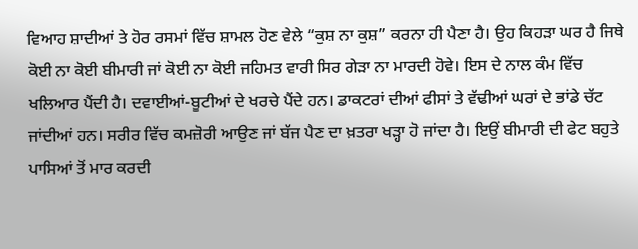ਵਿਆਹ ਸ਼ਾਦੀਆਂ ਤੇ ਹੋਰ ਰਸਮਾਂ ਵਿੱਚ ਸ਼ਾਮਲ ਹੋਣ ਵੇਲੇ “ਕੁਸ਼ ਨਾ ਕੁਸ਼” ਕਰਨਾ ਹੀ ਪੈਣਾ ਹੈ। ਉਹ ਕਿਹੜਾ ਘਰ ਹੈ ਜਿਥੇ ਕੋਈ ਨਾ ਕੋਈ ਬੀਮਾਰੀ ਜਾਂ ਕੋਈ ਨਾ ਕੋਈ ਜਹਿਮਤ ਵਾਰੀ ਸਿਰ ਗੇੜਾ ਨਾ ਮਾਰਦੀ ਹੋਵੇ। ਇਸ ਦੇ ਨਾਲ ਕੰਮ ਵਿੱਚ ਖਲਿਆਰ ਪੈਂਦੀ ਹੈ। ਦਵਾਈਆਂ-ਬੂਟੀਆਂ ਦੇ ਖਰਚੇ ਪੈਂਦੇ ਹਨ। ਡਾਕਟਰਾਂ ਦੀਆਂ ਫੀਸਾਂ ਤੇ ਵੱਢੀਆਂ ਘਰਾਂ ਦੇ ਭਾਂਡੇ ਚੱਟ ਜਾਂਦੀਆਂ ਹਨ। ਸਰੀਰ ਵਿੱਚ ਕਮਜ਼ੋਰੀ ਆਉਣ ਜਾਂ ਬੱਜ ਪੈਣ ਦਾ ਖ਼ਤਰਾ ਖੜ੍ਹਾ ਹੋ ਜਾਂਦਾ ਹੈ। ਇਉਂ ਬੀਮਾਰੀ ਦੀ ਫੇਟ ਬਹੁਤੇ ਪਾਸਿਆਂ ਤੋਂ ਮਾਰ ਕਰਦੀ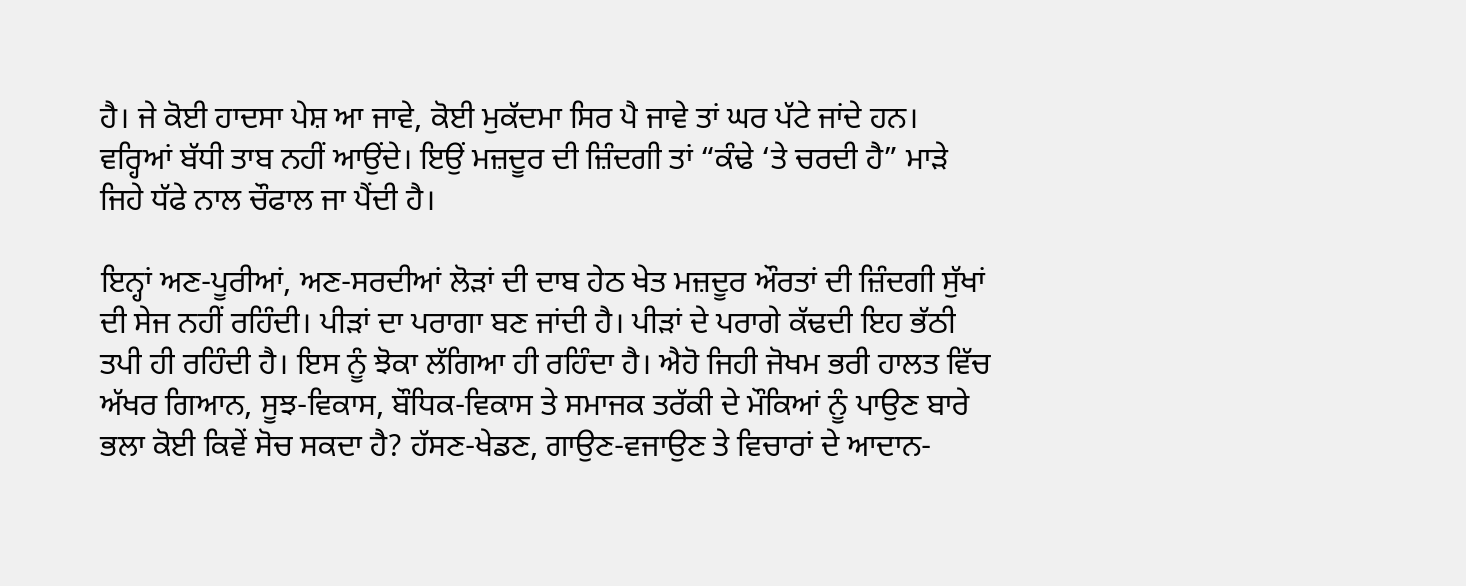ਹੈ। ਜੇ ਕੋਈ ਹਾਦਸਾ ਪੇਸ਼ ਆ ਜਾਵੇ, ਕੋਈ ਮੁਕੱਦਮਾ ਸਿਰ ਪੈ ਜਾਵੇ ਤਾਂ ਘਰ ਪੱਟੇ ਜਾਂਦੇ ਹਨ। ਵਰ੍ਹਿਆਂ ਬੱਧੀ ਤਾਬ ਨਹੀਂ ਆਉਂਦੇ। ਇਉਂ ਮਜ਼ਦੂਰ ਦੀ ਜ਼ਿੰਦਗੀ ਤਾਂ “ਕੰਢੇ ‘ਤੇ ਚਰਦੀ ਹੈ” ਮਾੜੇ ਜਿਹੇ ਧੱਫੇ ਨਾਲ ਚੌਫਾਲ ਜਾ ਪੈਂਦੀ ਹੈ।

ਇਨ੍ਹਾਂ ਅਣ-ਪੂਰੀਆਂ, ਅਣ-ਸਰਦੀਆਂ ਲੋੜਾਂ ਦੀ ਦਾਬ ਹੇਠ ਖੇਤ ਮਜ਼ਦੂਰ ਔਰਤਾਂ ਦੀ ਜ਼ਿੰਦਗੀ ਸੁੱਖਾਂ ਦੀ ਸੇਜ ਨਹੀਂ ਰਹਿੰਦੀ। ਪੀੜਾਂ ਦਾ ਪਰਾਗਾ ਬਣ ਜਾਂਦੀ ਹੈ। ਪੀੜਾਂ ਦੇ ਪਰਾਗੇ ਕੱਢਦੀ ਇਹ ਭੱਠੀ ਤਪੀ ਹੀ ਰਹਿੰਦੀ ਹੈ। ਇਸ ਨੂੰ ਝੋਕਾ ਲੱਗਿਆ ਹੀ ਰਹਿੰਦਾ ਹੈ। ਐਹੋ ਜਿਹੀ ਜੋਖਮ ਭਰੀ ਹਾਲਤ ਵਿੱਚ ਅੱਖਰ ਗਿਆਨ, ਸੂਝ-ਵਿਕਾਸ, ਬੌਧਿਕ-ਵਿਕਾਸ ਤੇ ਸਮਾਜਕ ਤਰੱਕੀ ਦੇ ਮੌਕਿਆਂ ਨੂੰ ਪਾਉਣ ਬਾਰੇ ਭਲਾ ਕੋਈ ਕਿਵੇਂ ਸੋਚ ਸਕਦਾ ਹੈ? ਹੱਸਣ-ਖੇਡਣ, ਗਾਉਣ-ਵਜਾਉਣ ਤੇ ਵਿਚਾਰਾਂ ਦੇ ਆਦਾਨ-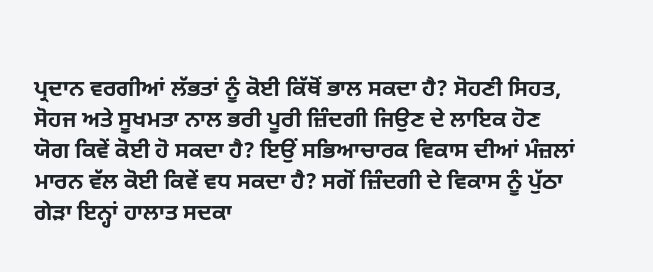ਪ੍ਰਦਾਨ ਵਰਗੀਆਂ ਲੱਭਤਾਂ ਨੂੰ ਕੋਈ ਕਿੱਥੋਂ ਭਾਲ ਸਕਦਾ ਹੈ? ਸੋਹਣੀ ਸਿਹਤ, ਸੋਹਜ ਅਤੇ ਸੂਖਮਤਾ ਨਾਲ ਭਰੀ ਪੂਰੀ ਜ਼ਿੰਦਗੀ ਜਿਉਣ ਦੇ ਲਾਇਕ ਹੋਣ ਯੋਗ ਕਿਵੇਂ ਕੋਈ ਹੋ ਸਕਦਾ ਹੈ? ਇਉਂ ਸਭਿਆਚਾਰਕ ਵਿਕਾਸ ਦੀਆਂ ਮੰਜ਼ਲਾਂ ਮਾਰਨ ਵੱਲ ਕੋਈ ਕਿਵੇਂ ਵਧ ਸਕਦਾ ਹੈ? ਸਗੋਂ ਜ਼ਿੰਦਗੀ ਦੇ ਵਿਕਾਸ ਨੂੰ ਪੁੱਠਾ ਗੇੜਾ ਇਨ੍ਹਾਂ ਹਾਲਾਤ ਸਦਕਾ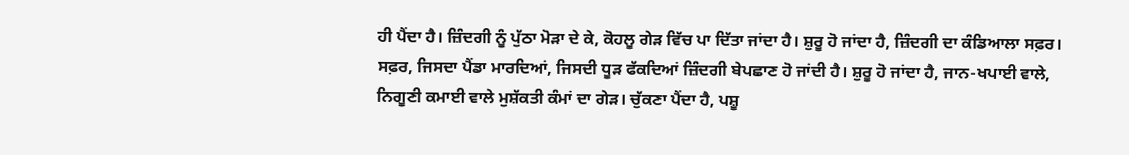ਹੀ ਪੈਂਦਾ ਹੈ। ਜ਼ਿੰਦਗੀ ਨੂੰ ਪੁੱਠਾ ਮੋੜਾ ਦੇ ਕੇ, ਕੋਹਲੂ ਗੇੜ ਵਿੱਚ ਪਾ ਦਿੱਤਾ ਜਾਂਦਾ ਹੈ। ਸ਼ੁਰੂ ਹੋ ਜਾਂਦਾ ਹੈ, ਜ਼ਿੰਦਗੀ ਦਾ ਕੰਡਿਆਲਾ ਸਫ਼ਰ। ਸਫ਼ਰ, ਜਿਸਦਾ ਪੈਂਡਾ ਮਾਰਦਿਆਂ, ਜਿਸਦੀ ਧੂੜ ਫੱਕਦਿਆਂ ਜ਼ਿੰਦਗੀ ਬੇਪਛਾਣ ਹੋ ਜਾਂਦੀ ਹੈ। ਸ਼ੁਰੂ ਹੋ ਜਾਂਦਾ ਹੈ, ਜਾਨ-ਖਪਾਈ ਵਾਲੇ, ਨਿਗੂਣੀ ਕਮਾਈ ਵਾਲੇ ਮੁਸ਼ੱਕਤੀ ਕੰਮਾਂ ਦਾ ਗੇੜ। ਚੁੱਕਣਾ ਪੈਂਦਾ ਹੈ, ਪਸ਼ੂ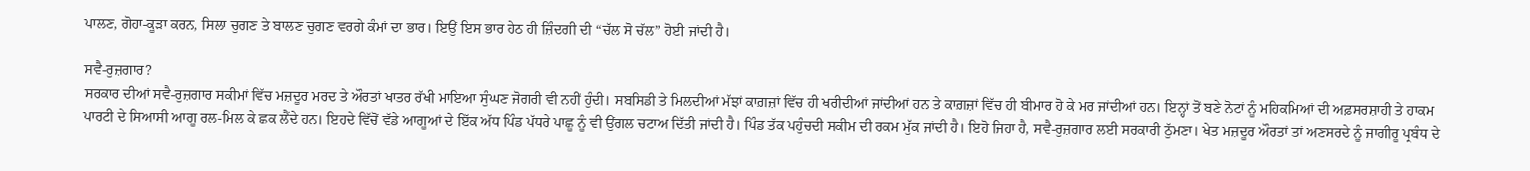ਪਾਲਣ, ਗੋਹਾ-ਕੂੜਾ ਕਰਨ, ਸਿਲਾ ਚੁਗਣ ਤੇ ਬਾਲਣ ਚੁਗਣ ਵਰਗੇ ਕੰਮਾਂ ਦਾ ਭਾਰ। ਇਉਂ ਇਸ ਭਾਰ ਹੇਠ ਹੀ ਜ਼ਿੰਦਗੀ ਦੀ “ਚੱਲ ਸੋ ਚੱਲ” ਹੋਈ ਜਾਂਦੀ ਹੈ।

ਸਵੈ-ਰੁਜ਼ਗਾਰ?
ਸਰਕਾਰ ਦੀਆਂ ਸਵੈ-ਰੁਜ਼ਗਾਰ ਸਕੀਮਾਂ ਵਿੱਚ ਮਜ਼ਦੂਰ ਮਰਦ ਤੇ ਔਰਤਾਂ ਖਾਤਰ ਰੱਖੀ ਮਾਇਆ ਸੁੰਘਣ ਜੋਗਰੀ ਵੀ ਨਹੀਂ ਹੁੰਦੀ। ਸਬਸਿਡੀ ਤੇ ਮਿਲਦੀਆਂ ਮੱਝਾਂ ਕਾਗ਼ਜ਼ਾਂ ਵਿੱਚ ਹੀ ਖਰੀਦੀਆਂ ਜਾਂਦੀਆਂ ਹਨ ਤੇ ਕਾਗ਼ਜ਼ਾਂ ਵਿੱਚ ਹੀ ਬੀਮਾਰ ਹੋ ਕੇ ਮਰ ਜਾਂਦੀਆਂ ਹਨ। ਇਨ੍ਹਾਂ ਤੋਂ ਬਣੇ ਨੋਟਾਂ ਨੂੰ ਮਹਿਕਮਿਆਂ ਦੀ ਅਫ਼ਸਰਸ਼ਾਹੀ ਤੇ ਹਾਕਮ ਪਾਰਟੀ ਦੇ ਸਿਆਸੀ ਆਗੂ ਰਲ-ਮਿਲ ਕੇ ਛਕ ਲੈਂਦੇ ਹਨ। ਇਹਦੇ ਵਿੱਚੋਂ ਵੱਡੇ ਆਗੂਆਂ ਦੇ ਇੱਕ ਅੱਧ ਪਿੰਡ ਪੱਧਰੇ ਪਾਛੂ ਨੂੰ ਵੀ ਉਂਗਲ ਚਟਾਅ ਦਿੱਤੀ ਜਾਂਦੀ ਹੈ। ਪਿੰਡ ਤੱਕ ਪਹੁੰਚਦੀ ਸਕੀਮ ਦੀ ਰਕਮ ਮੁੱਕ ਜਾਂਦੀ ਹੈ। ਇਹੋ ਜਿਹਾ ਹੈ, ਸਵੈ-ਰੁਜ਼ਗਾਰ ਲਈ ਸਰਕਾਰੀ ਠੁੱਮਣਾ। ਖੇਤ ਮਜ਼ਦੂਰ ਔਰਤਾਂ ਤਾਂ ਅਣਸਰਦੇ ਨੂੰ ਜਾਗੀਰੂ ਪ੍ਰਬੰਧ ਦੇ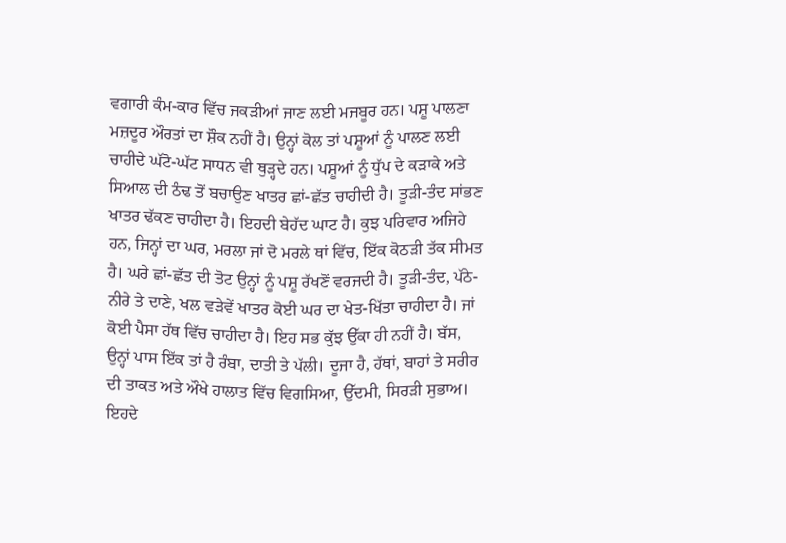ਵਗਾਰੀ ਕੰਮ-ਕਾਰ ਵਿੱਚ ਜਕੜੀਆਂ ਜਾਣ ਲਈ ਮਜਬੂਰ ਹਨ। ਪਸ਼ੂ ਪਾਲਣਾ ਮਜ਼ਦੂਰ ਔਰਤਾਂ ਦਾ ਸ਼ੌਕ ਨਹੀਂ ਹੈ। ਉਨ੍ਹਾਂ ਕੋਲ ਤਾਂ ਪਸ਼ੂਆਂ ਨੂੰ ਪਾਲਣ ਲਈ ਚਾਹੀਦੇ ਘੱਟੋ-ਘੱਟ ਸਾਧਨ ਵੀ ਥੁੜ੍ਹਦੇ ਹਨ। ਪਸ਼ੂਆਂ ਨੂੰ ਧੁੱਪ ਦੇ ਕੜਾਕੇ ਅਤੇ ਸਿਆਲ ਦੀ ਠੰਢ ਤੋਂ ਬਚਾਉਣ ਖਾਤਰ ਛਾਂ-ਛੱਤ ਚਾਹੀਦੀ ਹੈ। ਤੂੜੀ-ਤੰਦ ਸਾਂਭਣ ਖਾਤਰ ਢੱਕਣ ਚਾਹੀਦਾ ਹੈ। ਇਹਦੀ ਬੇਹੱਦ ਘਾਟ ਹੈ। ਕੁਝ ਪਰਿਵਾਰ ਅਜਿਹੇ ਹਨ, ਜਿਨ੍ਹਾਂ ਦਾ ਘਰ, ਮਰਲਾ ਜਾਂ ਦੋ ਮਰਲੇ ਥਾਂ ਵਿੱਚ, ਇੱਕ ਕੋਠੜੀ ਤੱਕ ਸੀਮਤ ਹੈ। ਘਰੇ ਛਾਂ-ਛੱਤ ਦੀ ਤੋਟ ਉਨ੍ਹਾਂ ਨੂੰ ਪਸ਼ੂ ਰੱਖਣੋਂ ਵਰਜਦੀ ਹੈ। ਤੂੜੀ-ਤੰਦ, ਪੱਠੇ-ਨੀਰੇ ਤੇ ਦਾਣੇ, ਖਲ ਵੜੇਵੇਂ ਖਾਤਰ ਕੋਈ ਘਰ ਦਾ ਖੇਤ-ਖਿੱਤਾ ਚਾਹੀਦਾ ਹੈ। ਜਾਂ ਕੋਈ ਪੈਸਾ ਹੱਥ ਵਿੱਚ ਚਾਹੀਦਾ ਹੈ। ਇਹ ਸਭ ਕੁੱਝ ਉੱਕਾ ਹੀ ਨਹੀਂ ਹੈ। ਬੱਸ, ਉਨ੍ਹਾਂ ਪਾਸ ਇੱਕ ਤਾਂ ਹੈ ਰੰਬਾ, ਦਾਤੀ ਤੇ ਪੱਲੀ। ਦੂਜਾ ਹੈ, ਹੱਥਾਂ, ਬਾਹਾਂ ਤੇ ਸਰੀਰ ਦੀ ਤਾਕਤ ਅਤੇ ਔਖੇ ਹਾਲਾਤ ਵਿੱਚ ਵਿਗਸਿਆ, ਉੱਦਮੀ, ਸਿਰੜੀ ਸੁਭਾਅ। ਇਹਦੇ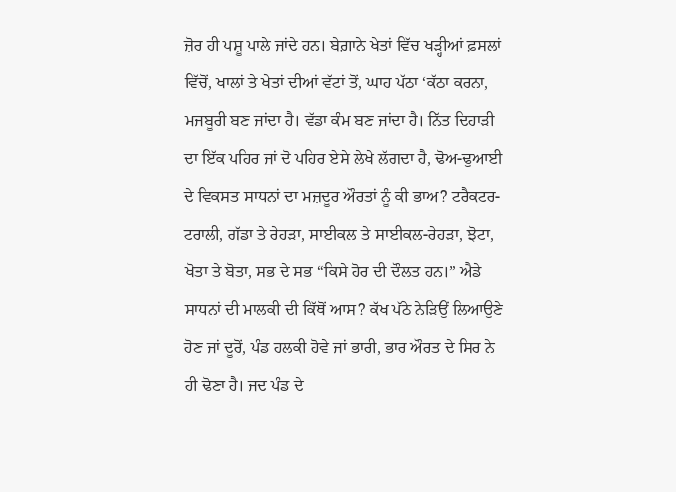ਜ਼ੋਰ ਹੀ ਪਸ਼ੂ ਪਾਲੇ ਜਾਂਦੇ ਹਨ। ਬੇਗ਼ਾਨੇ ਖੇਤਾਂ ਵਿੱਚ ਖੜ੍ਹੀਆਂ ਫ਼ਸਲਾਂ ਵਿੱਚੋਂ, ਖਾਲਾਂ ਤੇ ਖੇਤਾਂ ਦੀਆਂ ਵੱਟਾਂ ਤੋਂ, ਘਾਹ ਪੱਠਾ ‘ਕੱਠਾ ਕਰਨਾ, ਮਜਬੂਰੀ ਬਣ ਜਾਂਦਾ ਹੈ। ਵੱਡਾ ਕੰਮ ਬਣ ਜਾਂਦਾ ਹੈ। ਨਿੱਤ ਦਿਹਾੜੀ ਦਾ ਇੱਕ ਪਹਿਰ ਜਾਂ ਦੋ ਪਹਿਰ ਏਸੇ ਲੇਖੇ ਲੱਗਦਾ ਹੈ, ਢੋਅ-ਢੁਆਈ ਦੇ ਵਿਕਸਤ ਸਾਧਨਾਂ ਦਾ ਮਜ਼ਦੂਰ ਔਰਤਾਂ ਨੂੰ ਕੀ ਭਾਅ? ਟਰੈਕਟਰ-ਟਰਾਲੀ, ਗੱਡਾ ਤੇ ਰੇਹੜਾ, ਸਾਈਕਲ ਤੇ ਸਾਈਕਲ-ਰੇਹੜਾ, ਝੋਟਾ, ਖੋਤਾ ਤੇ ਬੋਤਾ, ਸਭ ਦੇ ਸਭ “ਕਿਸੇ ਹੋਰ ਦੀ ਦੌਲਤ ਹਨ।” ਐਡੇ ਸਾਧਨਾਂ ਦੀ ਮਾਲਕੀ ਦੀ ਕਿੱਥੋਂ ਆਸ? ਕੱਖ ਪੱਠੇ ਨੇੜਿਉਂ ਲਿਆਉਣੇ ਹੋਣ ਜਾਂ ਦੂਰੋਂ, ਪੰਡ ਹਲਕੀ ਹੋਵੇ ਜਾਂ ਭਾਰੀ, ਭਾਰ ਔਰਤ ਦੇ ਸਿਰ ਨੇ ਹੀ ਢੋਣਾ ਹੈ। ਜਦ ਪੰਡ ਦੇ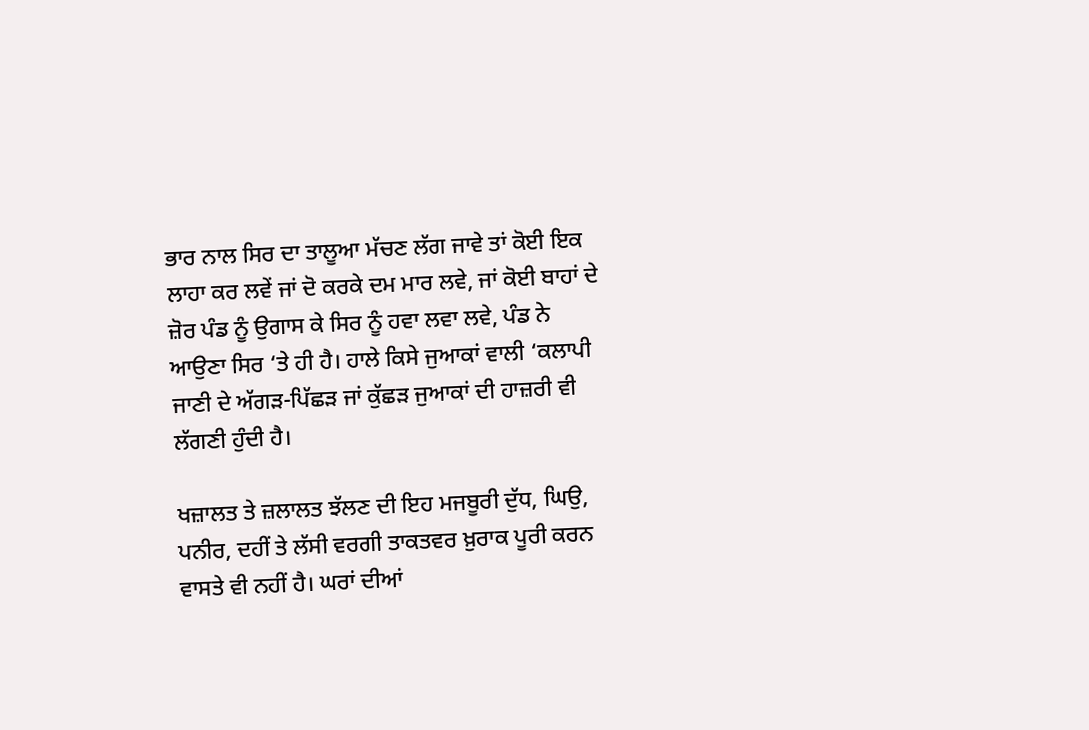ਭਾਰ ਨਾਲ ਸਿਰ ਦਾ ਤਾਲੂਆ ਮੱਚਣ ਲੱਗ ਜਾਵੇ ਤਾਂ ਕੋਈ ਇਕ ਲਾਹਾ ਕਰ ਲਵੇਂ ਜਾਂ ਦੋ ਕਰਕੇ ਦਮ ਮਾਰ ਲਵੇ, ਜਾਂ ਕੋਈ ਬਾਹਾਂ ਦੇ ਜ਼ੋਰ ਪੰਡ ਨੂੰ ਉਗਾਸ ਕੇ ਸਿਰ ਨੂੰ ਹਵਾ ਲਵਾ ਲਵੇ, ਪੰਡ ਨੇ ਆਉਣਾ ਸਿਰ ‘ਤੇ ਹੀ ਹੈ। ਹਾਲੇ ਕਿਸੇ ਜੁਆਕਾਂ ਵਾਲੀ ‘ਕਲਾਪੀ ਜਾਣੀ ਦੇ ਅੱਗੜ-ਪਿੱਛੜ ਜਾਂ ਕੁੱਛੜ ਜੁਆਕਾਂ ਦੀ ਹਾਜ਼ਰੀ ਵੀ ਲੱਗਣੀ ਹੁੰਦੀ ਹੈ।

ਖਜ਼ਾਲਤ ਤੇ ਜ਼ਲਾਲਤ ਝੱਲਣ ਦੀ ਇਹ ਮਜਬੂਰੀ ਦੁੱਧ, ਘਿਉ, ਪਨੀਰ, ਦਹੀਂ ਤੇ ਲੱਸੀ ਵਰਗੀ ਤਾਕਤਵਰ ਖ਼ੁਰਾਕ ਪੂਰੀ ਕਰਨ ਵਾਸਤੇ ਵੀ ਨਹੀਂ ਹੈ। ਘਰਾਂ ਦੀਆਂ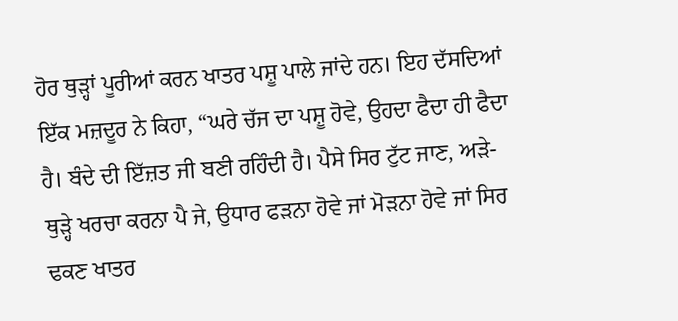ਹੋਰ ਥੁੜ੍ਹਾਂ ਪੂਰੀਆਂ ਕਰਨ ਖਾਤਰ ਪਸ਼ੂ ਪਾਲੇ ਜਾਂਦੇ ਹਨ। ਇਹ ਦੱਸਦਿਆਂ ਇੱਕ ਮਜ਼ਦੂਰ ਨੇ ਕਿਹਾ, “ਘਰੇ ਚੱਜ ਦਾ ਪਸ਼ੂ ਹੋਵੇ, ਉਹਦਾ ਫੈਦਾ ਹੀ ਫੈਦਾ ਹੈ। ਬੰਦੇ ਦੀ ਇੱਜ਼ਤ ਜੀ ਬਣੀ ਰਹਿੰਦੀ ਹੈ। ਪੈਸੇ ਸਿਰ ਟੁੱਟ ਜਾਣ, ਅੜੇ-ਥੁੜ੍ਹੇ ਖਰਚਾ ਕਰਨਾ ਪੈ ਜੇ, ਉਧਾਰ ਫੜਨਾ ਹੋਵੇ ਜਾਂ ਮੋੜਨਾ ਹੋਵੇ ਜਾਂ ਸਿਰ ਢਕਣ ਖਾਤਰ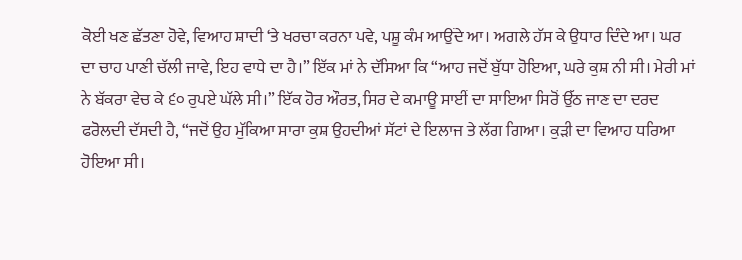ਕੋਈ ਖਣ ਛੱਤਣਾ ਹੋਵੇ, ਵਿਆਹ ਸ਼ਾਦੀ ‘ਤੇ ਖਰਚਾ ਕਰਨਾ ਪਵੇ, ਪਸ਼ੂ ਕੰਮ ਆਉਂਦੇ ਆ। ਅਗਲੇ ਹੱਸ ਕੇ ਉਧਾਰ ਦਿੰਦੇ ਆ। ਘਰ ਦਾ ਚਾਹ ਪਾਣੀ ਚੱਲੀ ਜਾਵੇ, ਇਹ ਵਾਧੇ ਦਾ ਹੈ।” ਇੱਕ ਮਾਂ ਨੇ ਦੱਸਿਆ ਕਿ “ਆਹ ਜਦੋਂ ਬੁੱਧਾ ਹੋਇਆ, ਘਰੇ ਕੁਸ਼ ਨੀ ਸੀ। ਮੇਰੀ ਮਾਂ ਨੇ ਬੱਕਰਾ ਵੇਚ ਕੇ ੬੦ ਰੁਪਏ ਘੱਲੇ ਸੀ।” ਇੱਕ ਹੋਰ ਔਰਤ, ਸਿਰ ਦੇ ਕਮਾਊ ਸਾਈਂ ਦਾ ਸਾਇਆ ਸਿਰੋਂ ਉੱਠ ਜਾਣ ਦਾ ਦਰਦ ਫਰੋਲਦੀ ਦੱਸਦੀ ਹੈ, “ਜਦੋਂ ਉਹ ਮੁੱਕਿਆ ਸਾਰਾ ਕੁਸ਼ ਉਹਦੀਆਂ ਸੱਟਾਂ ਦੇ ਇਲਾਜ ਤੇ ਲੱਗ ਗਿਆ। ਕੁੜੀ ਦਾ ਵਿਆਹ ਧਰਿਆ ਹੋਇਆ ਸੀ।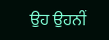ਉਹ ਉਹਨੀਂ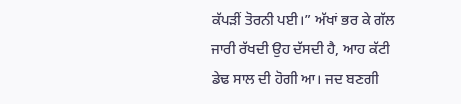ਕੱਪੜੀਂ ਤੋਰਨੀ ਪਈ।” ਅੱਖਾਂ ਭਰ ਕੇ ਗੱਲ ਜਾਰੀ ਰੱਖਦੀ ਉਹ ਦੱਸਦੀ ਹੈ, ਆਹ ਕੱਟੀ ਡੇਢ ਸਾਲ ਦੀ ਹੋਗੀ ਆ। ਜਦ ਬਣਗੀ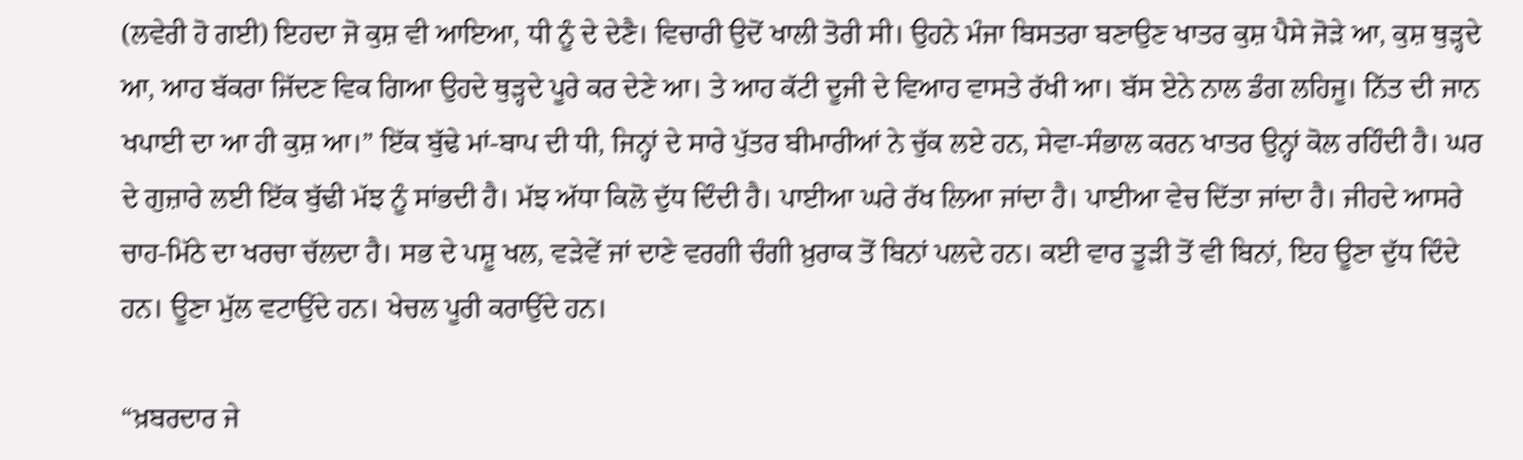(ਲਵੇਰੀ ਹੋ ਗਈ) ਇਹਦਾ ਜੋ ਕੁਸ਼ ਵੀ ਆਇਆ, ਧੀ ਨੂੰ ਦੇ ਦੇਣੈ। ਵਿਚਾਰੀ ਉਦੋਂ ਖਾਲੀ ਤੋਰੀ ਸੀ। ਉਹਨੇ ਮੰਜਾ ਬਿਸਤਰਾ ਬਣਾਉਣ ਖਾਤਰ ਕੁਸ਼ ਪੈਸੇ ਜੋੜੇ ਆ, ਕੁਸ਼ ਥੁੜ੍ਹਦੇ ਆ, ਆਹ ਬੱਕਰਾ ਜਿੱਦਣ ਵਿਕ ਗਿਆ ਉਹਦੇ ਥੁੜ੍ਹਦੇ ਪੂਰੇ ਕਰ ਦੇਣੇ ਆ। ਤੇ ਆਹ ਕੱਟੀ ਦੂਜੀ ਦੇ ਵਿਆਹ ਵਾਸਤੇ ਰੱਖੀ ਆ। ਬੱਸ ਏਨੇ ਨਾਲ ਡੰਗ ਲਹਿਜੂ। ਨਿੱਤ ਦੀ ਜਾਨ ਖਪਾਈ ਦਾ ਆ ਹੀ ਕੁਸ਼ ਆ।” ਇੱਕ ਬੁੱਢੇ ਮਾਂ-ਬਾਪ ਦੀ ਧੀ, ਜਿਨ੍ਹਾਂ ਦੇ ਸਾਰੇ ਪੁੱਤਰ ਬੀਮਾਰੀਆਂ ਨੇ ਚੁੱਕ ਲਏ ਹਨ, ਸੇਵਾ-ਸੰਭਾਲ ਕਰਨ ਖਾਤਰ ਉਨ੍ਹਾਂ ਕੋਲ ਰਹਿੰਦੀ ਹੈ। ਘਰ ਦੇ ਗੁਜ਼ਾਰੇ ਲਈ ਇੱਕ ਬੁੱਢੀ ਮੱਝ ਨੂੰ ਸਾਂਭਦੀ ਹੈ। ਮੱਝ ਅੱਧਾ ਕਿਲੋ ਦੁੱਧ ਦਿੰਦੀ ਹੈ। ਪਾਈਆ ਘਰੇ ਰੱਖ ਲਿਆ ਜਾਂਦਾ ਹੈ। ਪਾਈਆ ਵੇਚ ਦਿੱਤਾ ਜਾਂਦਾ ਹੈ। ਜੀਹਦੇ ਆਸਰੇ ਚਾਹ-ਮਿੱਠੇ ਦਾ ਖਰਚਾ ਚੱਲਦਾ ਹੈ। ਸਭ ਦੇ ਪਸ਼ੂ ਖਲ, ਵੜੇਵੇਂ ਜਾਂ ਦਾਣੇ ਵਰਗੀ ਚੰਗੀ ਖ਼ੁਰਾਕ ਤੋਂ ਬਿਨਾਂ ਪਲਦੇ ਹਨ। ਕਈ ਵਾਰ ਤੂੜੀ ਤੋਂ ਵੀ ਬਿਨਾਂ, ਇਹ ਊਣਾ ਦੁੱਧ ਦਿੰਦੇ ਹਨ। ਊਣਾ ਮੁੱਲ ਵਟਾਉਂਦੇ ਹਨ। ਖੇਚਲ ਪੂਰੀ ਕਰਾਉਂਦੇ ਹਨ।

“ਖ਼ਬਰਦਾਰ ਜੇ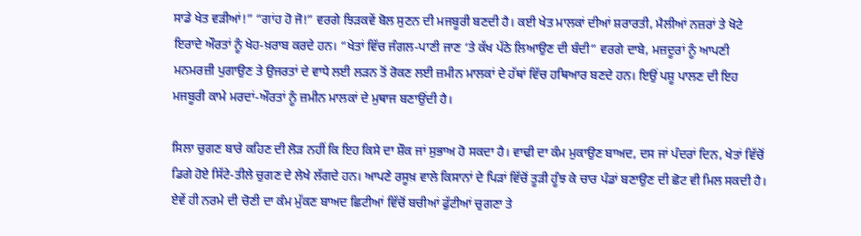ਸਾਡੇ ਖੇਤ ਵੜੀਆਂ!” “ਗਾਂਹ ਹੋ ਜੋ!” ਵਰਗੇ ਝਿੜਕਵੇਂ ਬੋਲ ਸੁਣਨ ਦੀ ਮਜਬੂਰੀ ਬਣਦੀ ਹੈ। ਕਈ ਖੇਤ ਮਾਲਕਾਂ ਦੀਆਂ ਸ਼ਰਾਰਤੀ, ਮੈਲੀਆਂ ਨਜ਼ਰਾਂ ਤੇ ਖੋਟੇ ਇਰਾਦੇ ਔਰਤਾਂ ਨੂੰ ਖੇਹ-ਖ਼ਰਾਬ ਕਰਦੇ ਹਨ। “ਖੇਤਾਂ ਵਿੱਚ ਜੰਗਲ-ਪਾਣੀ ਜਾਣ ‘ਤੇ ਕੱਖ ਪੱਠੇ ਲਿਆਉਣ ਦੀ ਬੰਦੀ” ਵਰਗੇ ਦਾਬੇ, ਮਜ਼ਦੂਰਾਂ ਨੂੰ ਆਪਣੀ ਮਨਮਰਜ਼ੀ ਪੁਗਾਉਣ ਤੇ ਉਜਰਤਾਂ ਦੇ ਵਾਧੇ ਲਈ ਲੜਨ ਤੋਂ ਰੋਕਣ ਲਈ ਜ਼ਮੀਨ ਮਾਲਕਾਂ ਦੇ ਹੱਥਾਂ ਵਿੱਚ ਹਥਿਆਰ ਬਣਦੇ ਹਨ। ਇਉਂ ਪਸ਼ੂ ਪਾਲਣ ਦੀ ਇਹ ਮਜਬੂਰੀ ਕਾਮੇ ਮਰਦਾਂ-ਔਰਤਾਂ ਨੂੰ ਜ਼ਮੀਨ ਮਾਲਕਾਂ ਦੇ ਮੁਥਾਜ ਬਣਾਉਂਦੀ ਹੈ।

ਸਿਲਾ ਚੁਗਣ ਬਾਰੇ ਕਹਿਣ ਦੀ ਲੋੜ ਨਹੀਂ ਕਿ ਇਹ ਕਿਸੇ ਦਾ ਸ਼ੌਕ ਜਾਂ ਸੁਭਾਅ ਹੋ ਸਕਦਾ ਹੈ। ਵਾਢੀ ਦਾ ਕੰਮ ਮੁਕਾਉਣ ਬਾਅਦ, ਦਸ ਜਾਂ ਪੰਦਰਾਂ ਦਿਨ, ਖੇਤਾਂ ਵਿੱਚੋਂ ਡਿਗੇ ਹੋਏ ਸਿੱਟੇ-ਤੀਲੇ ਚੁਗਣ ਦੇ ਲੇਖੇ ਲੱਗਦੇ ਹਨ। ਆਪਣੇ ਰਸੂਖ਼ ਵਾਲੇ ਕਿਸਾਨਾਂ ਦੇ ਪਿੜਾਂ ਵਿੱਚੋਂ ਤੂੜੀ ਹੂੰਝ ਕੇ ਚਾਰ ਪੰਡਾਂ ਬਣਾਉਣ ਦੀ ਛੋਟ ਵੀ ਮਿਲ ਸਕਦੀ ਹੈ। ਏਵੇਂ ਹੀ ਨਰਮੇ ਦੀ ਚੋਣੀ ਦਾ ਕੰਮ ਮੁੱਕਣ ਬਾਅਦ ਛਿਟੀਆਂ ਵਿੱਚੋਂ ਬਚੀਆਂ ਫੁੱਟੀਆਂ ਚੁਗਣਾ ਤੇ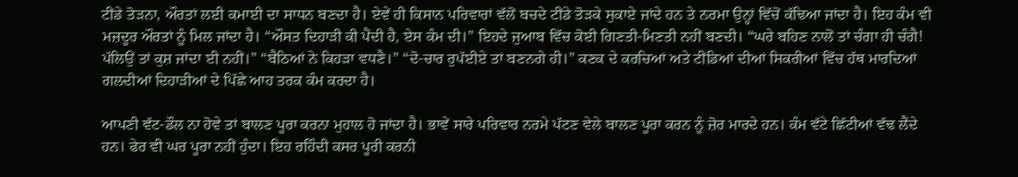ਟੀਂਡੇ ਤੋੜਨਾ, ਔਰਤਾਂ ਲਈ ਕਮਾਈ ਦਾ ਸਾਧਨ ਬਣਦਾ ਹੈ। ਏਵੇਂ ਹੀ ਕਿਸਾਨ ਪਰਿਵਾਰਾਂ ਵੱਲੋਂ ਬਚਦੇ ਟੀਂਡੇ ਤੋੜਕੇ ਸੁਕਾਏ ਜਾਂਦੇ ਹਨ ਤੇ ਨਰਮਾ ਉਨ੍ਹਾਂ ਵਿੱਚੋਂ ਕੱਢਿਆ ਜਾਂਦਾ ਹੈ। ਇਹ ਕੰਮ ਵੀ ਮਜ਼ਦੂਰ ਔਰਤਾਂ ਨੂੰ ਮਿਲ ਜਾਂਦਾ ਹੈ। “ਔਸਤ ਦਿਹਾੜੀ ਕੀ ਪੈਂਦੀ ਹੈ, ਏਸ ਕੰਮ ਦੀ।” ਇਹਦੇ ਜੁਆਬ ਵਿੱਚ ਕੋਈ ਗਿਣਤੀ-ਮਿਣਤੀ ਨਹੀਂ ਬਣਦੀ। “ਘਰੇ ਬਹਿਣ ਨਾਲੋਂ ਤਾਂ ਚੰਗਾ ਹੀ ਚੰਗੈ! ਪੱਲਿਉਂ ਤਾਂ ਕੁਸ਼ ਜਾਂਦਾ ਈ ਨਹੀਂ।” “ਬੈਠਿਆਂ ਨੇ ਕਿਹੜਾ ਵਧਣੈ।” “ਦੋ-ਚਾਰ ਰੁਪੱਈਏ ਤਾਂ ਬਣਨਗੇ ਹੀ।” ਕਣਕ ਦੇ ਕਰਚਿਆਂ ਅਤੇ ਟੀਂਡਿਆਂ ਦੀਆਂ ਸਿਕਰੀਆਂ ਵਿੱਚ ਹੱਥ ਮਾਰਦਿਆਂ ਗਲਦੀਆਂ ਦਿਹਾੜੀਆਂ ਦੇ ਪਿੱਛੇ ਆਹ ਤਰਕ ਕੰਮ ਕਰਦਾ ਹੈ।

ਆਪਣੀ ਵੱਟ-ਡੌਲ ਨਾ ਹੋਵੇ ਤਾਂ ਬਾਲਣ ਪੂਰਾ ਕਰਨਾ ਮੁਹਾਲ ਹੋ ਜਾਂਦਾ ਹੈ। ਭਾਵੇਂ ਸਾਰੇ ਪਰਿਵਾਰ ਨਰਮੇ ਪੱਟਣ ਵੇਲੇ ਬਾਲਣ ਪੂਰਾ ਕਰਨ ਨੂੰ ਜ਼ੋਰ ਮਾਰਦੇ ਹਨ। ਕੰਮ ਵੱਟੇ ਛਿੱਟੀਆਂ ਵੱਢ ਲੈਂਦੇ ਹਨ। ਫੇਰ ਵੀ ਘਰ ਪੂਰਾ ਨਹੀਂ ਹੁੰਦਾ। ਇਹ ਰਹਿੰਦੀ ਕਸਰ ਪੂਰੀ ਕਰਨੀ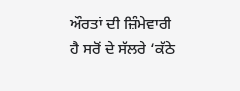ਔਰਤਾਂ ਦੀ ਜ਼ਿੰਮੇਵਾਰੀ ਹੈ ਸਰੋਂ ਦੇ ਸੱਲਰੇ ‘ਕੱਠੇ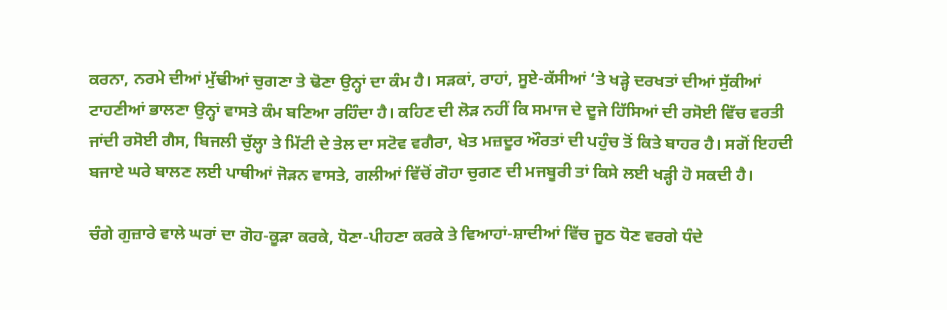ਕਰਨਾ, ਨਰਮੇ ਦੀਆਂ ਮੁੱਢੀਆਂ ਚੁਗਣਾ ਤੇ ਢੋਣਾ ਉਨ੍ਹਾਂ ਦਾ ਕੰਮ ਹੈ। ਸੜਕਾਂ, ਰਾਹਾਂ, ਸੂਏ-ਕੱਸੀਆਂ ‘ਤੇ ਖੜ੍ਹੇ ਦਰਖਤਾਂ ਦੀਆਂ ਸੁੱਕੀਆਂ ਟਾਹਣੀਆਂ ਭਾਲਣਾ ਉਨ੍ਹਾਂ ਵਾਸਤੇ ਕੰਮ ਬਣਿਆ ਰਹਿੰਦਾ ਹੈ। ਕਹਿਣ ਦੀ ਲੋੜ ਨਹੀਂ ਕਿ ਸਮਾਜ ਦੇ ਦੂਜੇ ਹਿੱਸਿਆਂ ਦੀ ਰਸੋਈ ਵਿੱਚ ਵਰਤੀ ਜਾਂਦੀ ਰਸੋਈ ਗੈਸ, ਬਿਜਲੀ ਚੁੱਲ੍ਹਾ ਤੇ ਮਿੱਟੀ ਦੇ ਤੇਲ ਦਾ ਸਟੋਵ ਵਗੈਰਾ, ਖੇਤ ਮਜ਼ਦੂਰ ਔਰਤਾਂ ਦੀ ਪਹੁੰਚ ਤੋਂ ਕਿਤੇ ਬਾਹਰ ਹੈ। ਸਗੋਂ ਇਹਦੀ ਬਜਾਏ ਘਰੇ ਬਾਲਣ ਲਈ ਪਾਥੀਆਂ ਜੋੜਨ ਵਾਸਤੇ, ਗਲੀਆਂ ਵਿੱਚੋਂ ਗੋਹਾ ਚੁਗਣ ਦੀ ਮਜਬੂਰੀ ਤਾਂ ਕਿਸੇ ਲਈ ਖੜ੍ਹੀ ਹੋ ਸਕਦੀ ਹੈ।

ਚੰਗੇ ਗੁਜ਼ਾਰੇ ਵਾਲੇ ਘਰਾਂ ਦਾ ਗੋਹ-ਕੂੜਾ ਕਰਕੇ, ਧੋਣਾ-ਪੀਹਣਾ ਕਰਕੇ ਤੇ ਵਿਆਹਾਂ-ਸ਼ਾਦੀਆਂ ਵਿੱਚ ਜੂਠ ਧੋਣ ਵਰਗੇ ਧੰਦੇ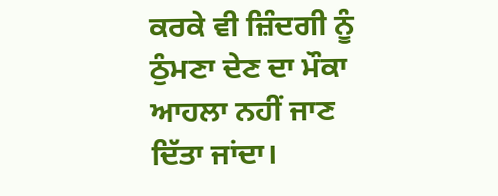ਕਰਕੇ ਵੀ ਜ਼ਿੰਦਗੀ ਨੂੰ ਠੁੰਮਣਾ ਦੇਣ ਦਾ ਮੌਕਾ ਆਹਲਾ ਨਹੀਂ ਜਾਣ ਦਿੱਤਾ ਜਾਂਦਾ।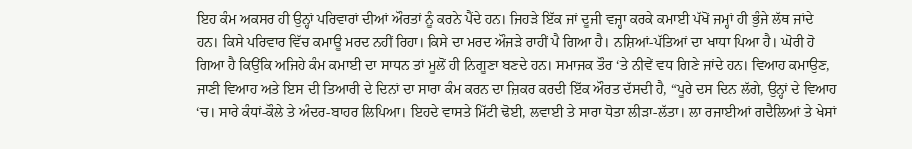ਇਹ ਕੰਮ ਅਕਸਰ ਹੀ ਉਨ੍ਹਾਂ ਪਰਿਵਾਰਾਂ ਦੀਆਂ ਔਰਤਾਂ ਨੂੰ ਕਰਨੇ ਪੈਂਦੇ ਹਨ। ਜਿਹੜੇ ਇੱਕ ਜਾਂ ਦੂਜੀ ਵਜ੍ਹਾ ਕਰਕੇ ਕਮਾਈ ਪੱਖੋਂ ਜਮ੍ਹਾਂ ਹੀ ਭੁੰਜੇ ਲੱਥ ਜਾਂਦੇ ਹਨ। ਕਿਸੇ ਪਰਿਵਾਰ ਵਿੱਚ ਕਮਾਊ ਮਰਦ ਨਹੀਂ ਰਿਹਾ। ਕਿਸੇ ਦਾ ਮਰਦ ਔਜੜੇ ਰਾਹੀਂ ਪੈ ਗਿਆ ਹੈ। ਨਸ਼ਿਆਂ-ਪੱਤਿਆਂ ਦਾ ਖਾਧਾ ਪਿਆ ਹੈ। ਘੋਰੀ ਹੋ ਗਿਆ ਹੈ ਕਿਉਂਕਿ ਅਜਿਹੇ ਕੰਮ ਕਮਾਈ ਦਾ ਸਾਧਨ ਤਾਂ ਮੂਲੋਂ ਹੀ ਨਿਗੂਣਾ ਬਣਦੇ ਹਨ। ਸਮਾਜਕ ਤੌਰ ‘ਤੇ ਨੀਵੇਂ ਵਧ ਗਿਣੇ ਜਾਂਦੇ ਹਨ। ਵਿਆਹ ਕਮਾਉਣ, ਜਾਣੀ ਵਿਆਹ ਅਤੇ ਇਸ ਦੀ ਤਿਆਰੀ ਦੇ ਦਿਨਾਂ ਦਾ ਸਾਰਾ ਕੰਮ ਕਰਨ ਦਾ ਜ਼ਿਕਰ ਕਰਦੀ ਇੱਕ ਔਰਤ ਦੱਸਦੀ ਹੈ, “ਪੂਰੇ ਦਸ ਦਿਨ ਲੱਗੇ, ਉਨ੍ਹਾਂ ਦੇ ਵਿਆਹ ‘ਚ। ਸਾਰੇ ਕੰਧਾਂ-ਕੌਲੇ ਤੇ ਅੰਦਰ-ਬਾਹਰ ਲਿਪਿਆ। ਇਹਦੇ ਵਾਸਤੇ ਮਿੱਟੀ ਢੋਈ, ਲਵਾਈ ਤੇ ਸਾਰਾ ਧੋਤਾ ਲੀੜਾ-ਲੱਤਾ। ਲਾ ਰਜਾਈਆਂ ਗਦੈਲਿਆਂ ਤੇ ਖੇਸਾਂ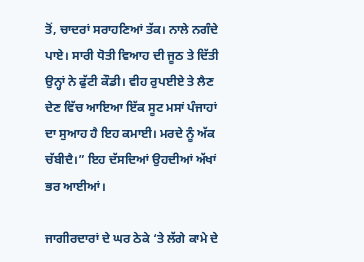ਤੋਂ, ਚਾਦਰਾਂ ਸਰਾਹਣਿਆਂ ਤੱਕ। ਨਾਲੇ ਨਗੰਦੇ ਪਾਏ। ਸਾਰੀ ਧੋਤੀ ਵਿਆਹ ਦੀ ਜੂਠ ਤੇ ਦਿੱਤੀ ਉਨ੍ਹਾਂ ਨੇ ਫੁੱਟੀ ਕੌਡੀ। ਵੀਹ ਰੁਪਈਏ ਤੇ ਲੈਣ ਦੇਣ ਵਿੱਚ ਆਇਆ ਇੱਕ ਸੂਟ ਮਸਾਂ ਪੰਜਾਹਾਂ ਦਾ ਸੁਆਹ ਹੈ ਇਹ ਕਮਾਈ। ਮਰਦੇ ਨੂੰ ਅੱਕ ਚੱਬੀਦੈ।” ਇਹ ਦੱਸਦਿਆਂ ਉਹਦੀਆਂ ਅੱਖਾਂ ਭਰ ਆਈਆਂ।

ਜਾਗੀਰਦਾਰਾਂ ਦੇ ਘਰ ਠੇਕੇ ‘ਤੇ ਲੱਗੇ ਕਾਮੇ ਦੇ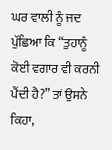ਘਰ ਵਾਲੀ ਨੂੰ ਜਦ ਪੁੱਛਿਆ ਕਿ “ਤੁਹਾਨੂੰ ਕੋਈ ਵਗਾਰ ਵੀ ਕਰਨੀ ਪੈਂਦੀ ਹੈ?” ਤਾਂ ਉਸਨੇ ਕਿਹਾ,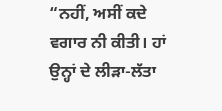“ਨਹੀਂ, ਅਸੀਂ ਕਦੇ ਵਗਾਰ ਨੀ ਕੀਤੀ। ਹਾਂ ਉਨ੍ਹਾਂ ਦੇ ਲੀੜਾ-ਲੱਤਾ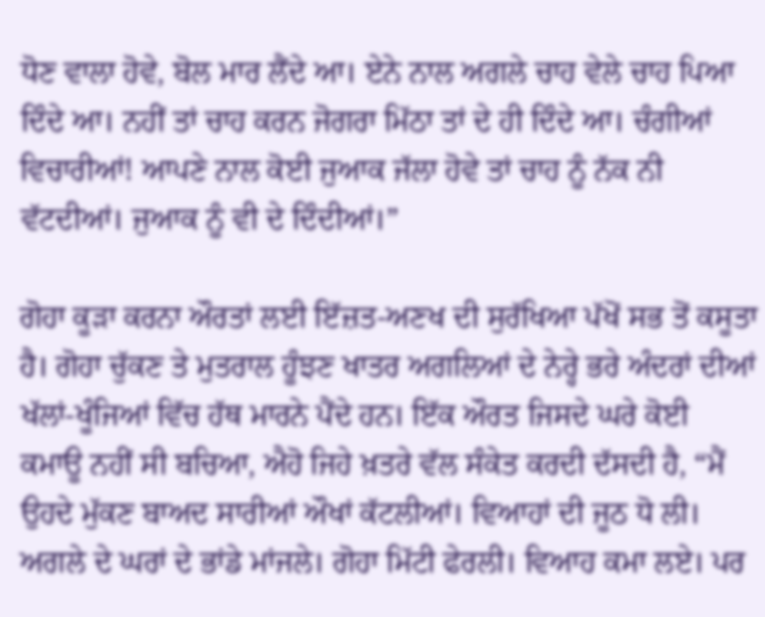ਧੋਣ ਵਾਲਾ ਹੋਵੇ, ਬੋਲ ਮਾਰ ਲੈਂਦੇ ਆ। ਏਨੇ ਨਾਲ ਅਗਲੇ ਚਾਹ ਵੇਲੇ ਚਾਹ ਪਿਆ ਦਿੰਦੇ ਆ। ਨਹੀਂ ਤਾਂ ਚਾਹ ਕਰਨ ਜੋਗਰਾ ਮਿੱਠਾ ਤਾਂ ਦੇ ਹੀ ਦਿੰਦੇ ਆ। ਚੰਗੀਆਂ ਵਿਚਾਰੀਆਂ! ਆਪਣੇ ਨਾਲ ਕੋਈ ਜੁਆਕ ਜੱਲਾ ਹੋਵੇ ਤਾਂ ਚਾਹ ਨੂੰ ਨੱਕ ਨੀ ਵੱਟਦੀਆਂ। ਜੁਆਕ ਨੂੰ ਵੀ ਦੇ ਦਿੰਦੀਆਂ।”

ਗੋਹਾ ਕੂੜਾ ਕਰਨਾ ਔਰਤਾਂ ਲਈ ਇੱਜ਼ਤ-ਅਣਖ ਦੀ ਸੁਰੱਖਿਆ ਪੱਖੋਂ ਸਭ ਤੋਂ ਕਸੂਤਾ ਹੈ। ਗੋਹਾ ਚੁੱਕਣ ਤੇ ਮੁਤਰਾਲ ਹੂੰਝਣ ਖਾਤਰ ਅਗਲਿਆਂ ਦੇ ਨੇਰ੍ਹੇ ਭਰੇ ਅੰਦਰਾਂ ਦੀਆਂ ਖੱਲਾਂ-ਖੂੰਜਿਆਂ ਵਿੱਚ ਹੱਥ ਮਾਰਨੇ ਪੈਂਦੇ ਹਨ। ਇੱਕ ਔਰਤ ਜਿਸਦੇ ਘਰੇ ਕੋਈ ਕਮਾਊ ਨਹੀਂ ਸੀ ਬਚਿਆ, ਐਹੋ ਜਿਹੇ ਖ਼ਤਰੇ ਵੱਲ ਸੰਕੇਤ ਕਰਦੀ ਦੱਸਦੀ ਹੈ, “ਮੈਂ ਉਹਦੇ ਮੁੱਕਣ ਬਾਅਦ ਸਾਰੀਆਂ ਔਖਾਂ ਕੱਟਲੀਆਂ। ਵਿਆਹਾਂ ਦੀ ਜੂਠ ਧੋ ਲੀ। ਅਗਲੇ ਦੇ ਘਰਾਂ ਦੇ ਭਾਂਡੇ ਮਾਂਜਲੇ। ਗੋਹਾ ਮਿੱਟੀ ਫੇਰਲੀ। ਵਿਆਹ ਕਮਾ ਲਏ। ਪਰ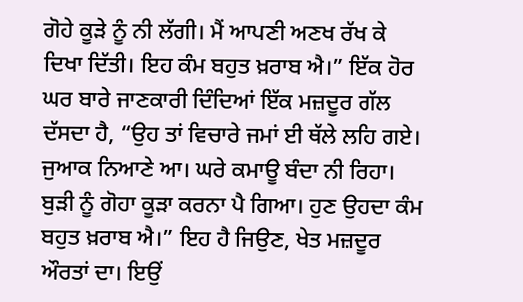ਗੋਹੇ ਕੂੜੇ ਨੂੰ ਨੀ ਲੱਗੀ। ਮੈਂ ਆਪਣੀ ਅਣਖ ਰੱਖ ਕੇ ਦਿਖਾ ਦਿੱਤੀ। ਇਹ ਕੰਮ ਬਹੁਤ ਖ਼ਰਾਬ ਐ।” ਇੱਕ ਹੋਰ ਘਰ ਬਾਰੇ ਜਾਣਕਾਰੀ ਦਿੰਦਿਆਂ ਇੱਕ ਮਜ਼ਦੂਰ ਗੱਲ ਦੱਸਦਾ ਹੈ, “ਉਹ ਤਾਂ ਵਿਚਾਰੇ ਜਮਾਂ ਈ ਥੱਲੇ ਲਹਿ ਗਏ। ਜੁਆਕ ਨਿਆਣੇ ਆ। ਘਰੇ ਕਮਾਊ ਬੰਦਾ ਨੀ ਰਿਹਾ। ਬੁੜੀ ਨੂੰ ਗੋਹਾ ਕੂੜਾ ਕਰਨਾ ਪੈ ਗਿਆ। ਹੁਣ ਉਹਦਾ ਕੰਮ ਬਹੁਤ ਖ਼ਰਾਬ ਐ।” ਇਹ ਹੈ ਜਿਉਣ, ਖੇਤ ਮਜ਼ਦੂਰ ਔਰਤਾਂ ਦਾ। ਇਉਂ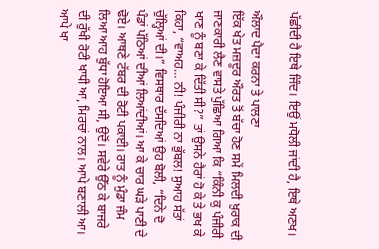ਪੱਛੀਦੀ ਹੈ ਇਥੇ ਜਿੰਦ। ਇਉਂ ਮਧੋਲੀ ਜਾਂਦੀ ਹੈ, ਇਥੇ ਅਣਖ।

ਔਲਾਦ ਪੈਦਾ ਕਰਨਾ ਤੇ ਪਾਲਣਾ
ਇੱਕ ਖੇਤ ਮਜ਼ਦੂਰ ਔਰਤ ਤੋਂ ਬੱਚਾ ਹੋਣ ਸਮੇਂ ਮਿਲਦੀ ਖ਼ੁਰਾਕ ਦੀ ਜਾਣਕਾਰੀ ਲੈਣ ਵਾਸਤੇ ਪੁੱਛਿਆ ਗਿਆ ਕਿ “ਕਿੰਨੀ ਕੁ ਪੰਜੀਰੀ ਖਾਣ ਨੂੰ ਬਣਾ ਕੇ ਦਿੱਤੀ ਸੀ?” ਤਾਂ ਉਸਨੇ ਹੈਰਾਂ ਹੋ ਕੇ ਤੇ ਭਖ ਕੇ ਕਿਹਾ, “ਵਾਅਹ… ਨੀ! ਪੰਜੀਰੀ ਨਾ ਭੁੱਬਲ! ਸੁਆਹ ਸੱਤਾਂ ਚੁੱਲ੍ਹਿਆਂ ਦੀ।” ਵਿਸਥਾਰ ਦੱਸਦਿਆਂ ਉਹ ਬੋਲੀ, “ਦਿਨੇ ਦੋ ਪੰਡਾਂ ਪੱਠਿਆਂ ਦੀਆਂ ਲਿਆਂਦੀਆਂ। ਆ ਕੇ ਚਾਰ ਘੜੇ ਪਾਣੀ ਦੇ ਢੋਏ। ਆਥਣੇ ਟੱਬਰ ਦੀ ਰੋਟੀ ਪਕਾਈ। ਰਾਤ ਨੂੰ ਮੁੰਡਾ ਜੰਮ ਲਿਆ ਆਹ ਬੁੱਧਾ ਹੋਇਆ ਸੀ, ਉਦੋਂ। ਸਵੇਰੇ ਉੱਠ ਕੇ ਬਾਜਰੇ ਦੀ ਰੁੱਖੀ ਰੋਟੀ ਖਾਧੀ ਆ, ਮਿਰਚਾਂ ਨਾਲ। ਆਪੇ ਬਣਾਲੀ ਆ। ਆਪੇ ਖਾ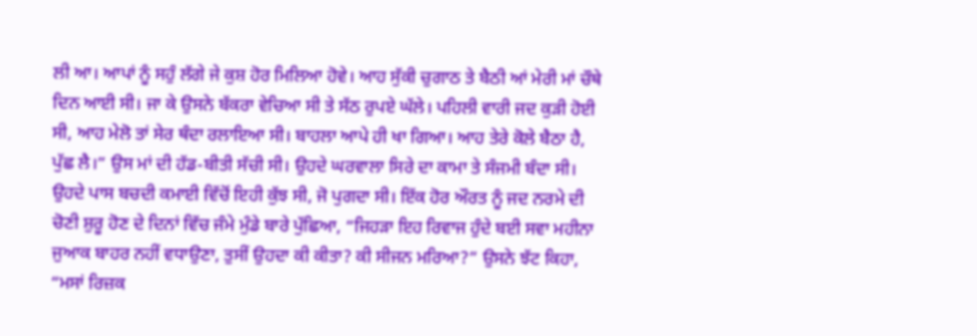ਲੀ ਆ। ਆਪਾਂ ਨੂੰ ਸਹੁੰ ਲੱਗੇ ਜੇ ਕੁਸ਼ ਹੋਰ ਮਿਲਿਆ ਹੋਵੇ। ਆਹ ਸੁੱਕੀ ਚੁਗਾਠ ਤੇ ਬੈਠੀ ਆਂ ਮੇਰੀ ਮਾਂ ਚੌਥੇ ਦਿਨ ਆਈ ਸੀ। ਜਾ ਕੇ ਉਸਨੇ ਬੱਕਰਾ ਵੇਚਿਆ ਸੀ ਤੇ ਸੱਠ ਰੁਪਏ ਘੱਲੇ। ਪਹਿਲੀ ਵਾਰੀ ਜਦ ਕੁੜੀ ਹੋਈ ਸੀ, ਆਹ ਮੇਲੋ ਤਾਂ ਸੇਰ ਥੰਦਾ ਰਲਾਇਆ ਸੀ। ਬਾਹਲਾ ਆਪੇ ਹੀ ਖਾ ਗਿਆ। ਆਹ ਤੇਰੇ ਕੋਲੇ ਬੈਠਾ ਹੈ, ਪੁੱਛ ਲੈ।” ਉਸ ਮਾਂ ਦੀ ਹੱਡ-ਬੀਤੀ ਸੱਚੀ ਸੀ। ਉਹਦੇ ਘਰਵਾਲਾ ਸਿਰੇ ਦਾ ਕਾਮਾ ਤੇ ਸੰਜਮੀ ਬੰਦਾ ਸੀ। ਉਹਦੇ ਪਾਸ ਬਚਦੀ ਕਮਾਈ ਵਿੱਚੋਂ ਇਹੀ ਕੁੱਝ ਸੀ, ਜੋ ਪੁਗਦਾ ਸੀ। ਇੱਕ ਹੋਰ ਔਰਤ ਨੂੰ ਜਦ ਨਰਮੇ ਦੀ ਚੋਣੀ ਸ਼ੁਰੂ ਹੋਣ ਦੇ ਦਿਨਾਂ ਵਿੱਚ ਜੰਮੇ ਮੁੰਡੇ ਬਾਰੇ ਪੁੱਛਿਆ, “ਜਿਹੜਾ ਇਹ ਰਿਵਾਜ ਹੁੰਦੇ ਬਈ ਸਵਾ ਮਹੀਨਾ ਜੁਆਕ ਬਾਹਰ ਨਹੀਂ ਵਧਾਉਣਾ, ਤੁਸੀਂ ਉਹਦਾ ਕੀ ਕੀਤਾ? ਕੀ ਸੀਜਨ ਮਰਿਆ?” ਉਸਨੇ ਝੱਟ ਕਿਹਾ, “ਮਸਾਂ ਰਿਜ਼ਕ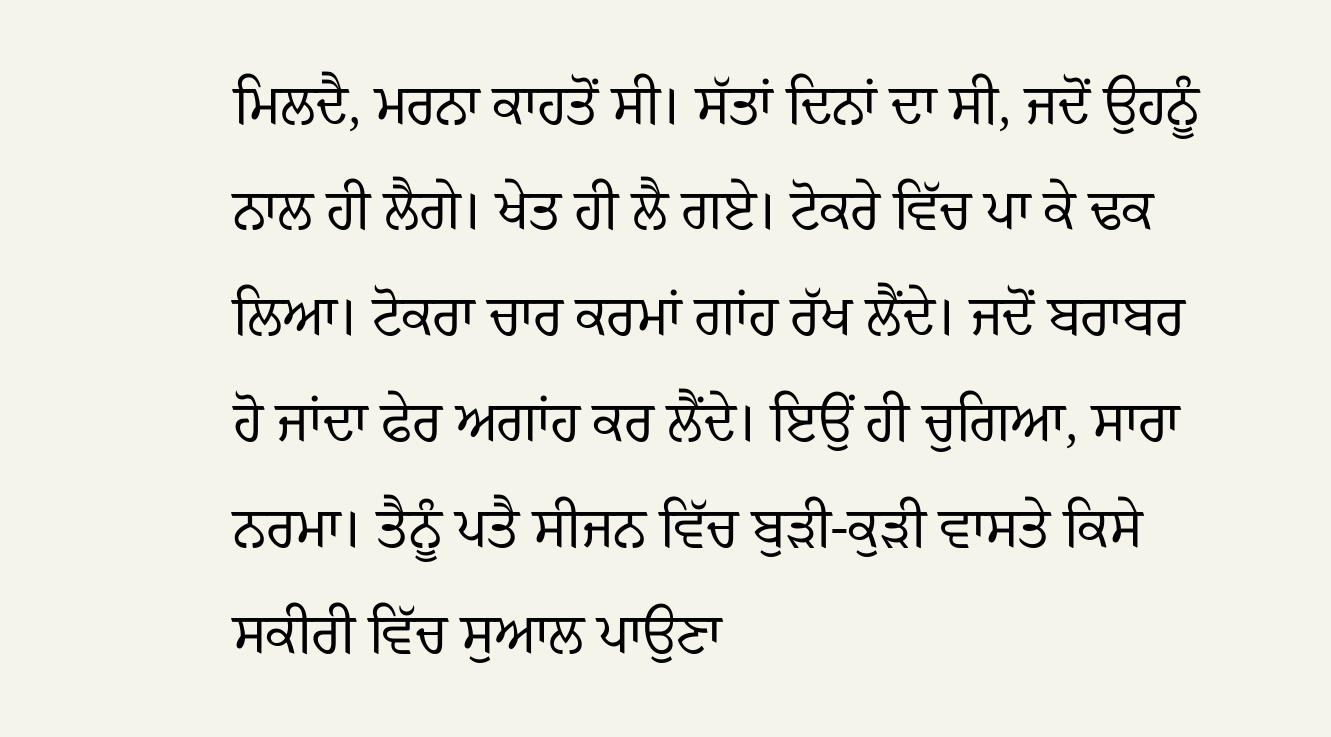ਮਿਲਦੈ, ਮਰਨਾ ਕਾਹਤੋਂ ਸੀ। ਸੱਤਾਂ ਦਿਨਾਂ ਦਾ ਸੀ, ਜਦੋਂ ਉਹਨੂੰ ਨਾਲ ਹੀ ਲੈਗੇ। ਖੇਤ ਹੀ ਲੈ ਗਏ। ਟੋਕਰੇ ਵਿੱਚ ਪਾ ਕੇ ਢਕ ਲਿਆ। ਟੋਕਰਾ ਚਾਰ ਕਰਮਾਂ ਗਾਂਹ ਰੱਖ ਲੈਂਦੇ। ਜਦੋਂ ਬਰਾਬਰ ਹੋ ਜਾਂਦਾ ਫੇਰ ਅਗਾਂਹ ਕਰ ਲੈਂਦੇ। ਇਉਂ ਹੀ ਚੁਗਿਆ, ਸਾਰਾ ਨਰਮਾ। ਤੈਨੂੰ ਪਤੈ ਸੀਜਨ ਵਿੱਚ ਬੁੜੀ-ਕੁੜੀ ਵਾਸਤੇ ਕਿਸੇ ਸਕੀਰੀ ਵਿੱਚ ਸੁਆਲ ਪਾਉਣਾ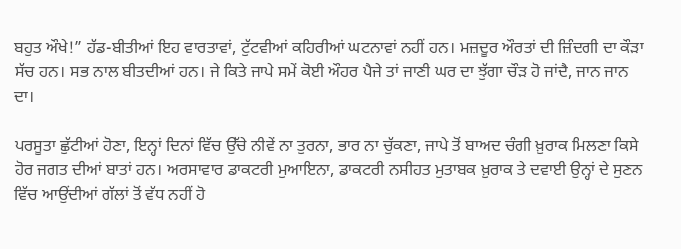ਬਹੁਤ ਔਖੇ!” ਹੱਡ-ਬੀਤੀਆਂ ਇਹ ਵਾਰਤਾਵਾਂ, ਟੁੱਟਵੀਆਂ ਕਹਿਰੀਆਂ ਘਟਨਾਵਾਂ ਨਹੀਂ ਹਨ। ਮਜ਼ਦੂਰ ਔਰਤਾਂ ਦੀ ਜ਼ਿੰਦਗੀ ਦਾ ਕੌੜਾ ਸੱਚ ਹਨ। ਸਭ ਨਾਲ ਬੀਤਦੀਆਂ ਹਨ। ਜੇ ਕਿਤੇ ਜਾਪੇ ਸਮੇਂ ਕੋਈ ਔਹਰ ਪੈਜੇ ਤਾਂ ਜਾਣੀ ਘਰ ਦਾ ਝੁੱਗਾ ਚੌੜ ਹੋ ਜਾਂਦੈ, ਜਾਨ ਜਾਨ ਦਾ।

ਪਰਸੂਤਾ ਛੁੱਟੀਆਂ ਹੋਣਾ, ਇਨ੍ਹਾਂ ਦਿਨਾਂ ਵਿੱਚ ਉੱਚੇ ਨੀਵੇਂ ਨਾ ਤੁਰਨਾ, ਭਾਰ ਨਾ ਚੁੱਕਣਾ, ਜਾਪੇ ਤੋਂ ਬਾਅਦ ਚੰਗੀ ਖ਼ੁਰਾਕ ਮਿਲਣਾ ਕਿਸੇ ਹੋਰ ਜਗਤ ਦੀਆਂ ਬਾਤਾਂ ਹਨ। ਅਰਸਾਵਾਰ ਡਾਕਟਰੀ ਮੁਆਇਨਾ, ਡਾਕਟਰੀ ਨਸੀਹਤ ਮੁਤਾਬਕ ਖ਼ੁਰਾਕ ਤੇ ਦਵਾਈ ਉਨ੍ਹਾਂ ਦੇ ਸੁਣਨ ਵਿੱਚ ਆਉਂਦੀਆਂ ਗੱਲਾਂ ਤੋਂ ਵੱਧ ਨਹੀਂ ਹੋ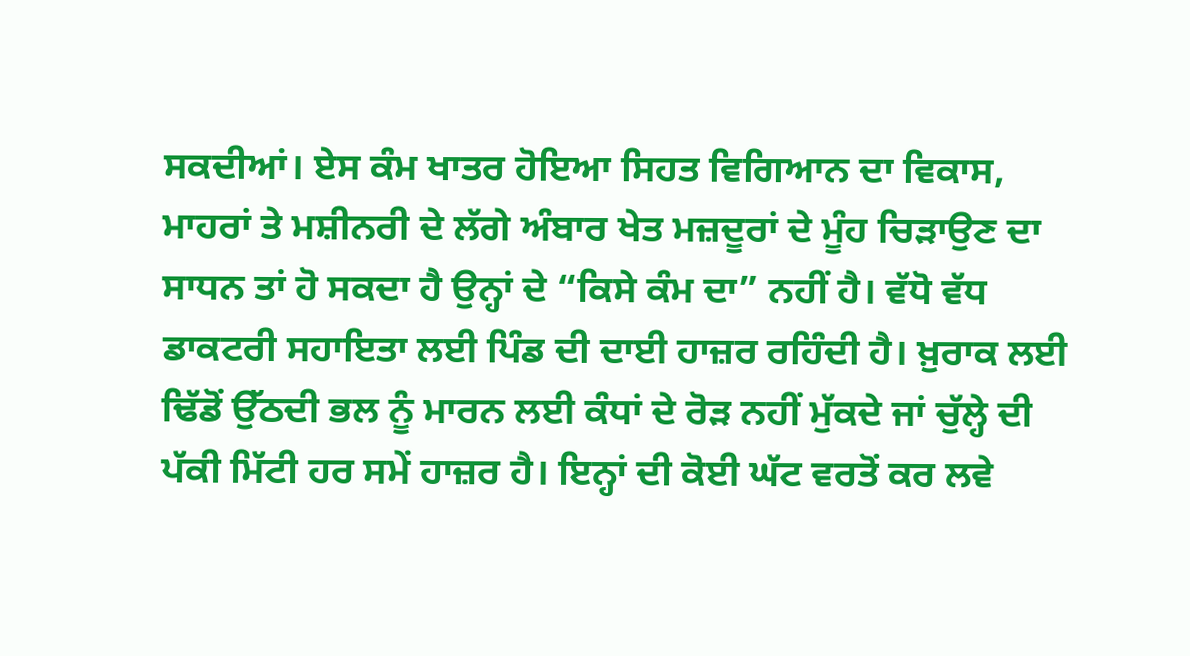ਸਕਦੀਆਂ। ਏਸ ਕੰਮ ਖਾਤਰ ਹੋਇਆ ਸਿਹਤ ਵਿਗਿਆਨ ਦਾ ਵਿਕਾਸ, ਮਾਹਰਾਂ ਤੇ ਮਸ਼ੀਨਰੀ ਦੇ ਲੱਗੇ ਅੰਬਾਰ ਖੇਤ ਮਜ਼ਦੂਰਾਂ ਦੇ ਮੂੰਹ ਚਿੜਾਉਣ ਦਾ ਸਾਧਨ ਤਾਂ ਹੋ ਸਕਦਾ ਹੈ ਉਨ੍ਹਾਂ ਦੇ “ਕਿਸੇ ਕੰਮ ਦਾ” ਨਹੀਂ ਹੈ। ਵੱਧੋ ਵੱਧ ਡਾਕਟਰੀ ਸਹਾਇਤਾ ਲਈ ਪਿੰਡ ਦੀ ਦਾਈ ਹਾਜ਼ਰ ਰਹਿੰਦੀ ਹੈ। ਖ਼ੁਰਾਕ ਲਈ ਢਿੱਡੋਂ ਉੱਠਦੀ ਭਲ ਨੂੰ ਮਾਰਨ ਲਈ ਕੰਧਾਂ ਦੇ ਰੋੜ ਨਹੀਂ ਮੁੱਕਦੇ ਜਾਂ ਚੁੱਲ੍ਹੇ ਦੀ ਪੱਕੀ ਮਿੱਟੀ ਹਰ ਸਮੇਂ ਹਾਜ਼ਰ ਹੈ। ਇਨ੍ਹਾਂ ਦੀ ਕੋਈ ਘੱਟ ਵਰਤੋਂ ਕਰ ਲਵੇ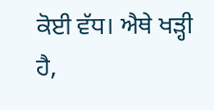ਕੋਈ ਵੱਧ। ਐਥੇ ਖੜ੍ਹੀ ਹੈ,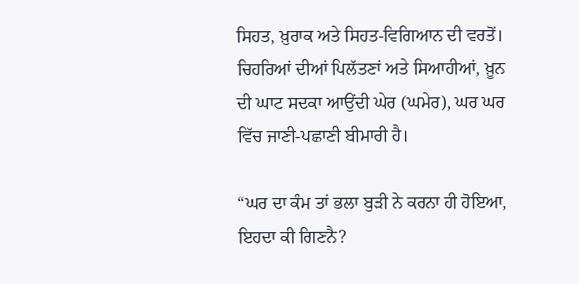ਸਿਹਤ, ਖ਼ੁਰਾਕ ਅਤੇ ਸਿਹਤ-ਵਿਗਿਆਨ ਦੀ ਵਰਤੋਂ। ਚਿਹਰਿਆਂ ਦੀਆਂ ਪਿਲੱਤਣਾਂ ਅਤੇ ਸਿਆਹੀਆਂ, ਖ਼ੂਨ ਦੀ ਘਾਟ ਸਦਕਾ ਆਉਂਦੀ ਘੇਰ (ਘਮੇਰ), ਘਰ ਘਰ ਵਿੱਚ ਜਾਣੀ-ਪਛਾਣੀ ਬੀਮਾਰੀ ਹੈ।

“ਘਰ ਦਾ ਕੰਮ ਤਾਂ ਭਲਾ ਬੁੜੀ ਨੇ ਕਰਨਾ ਹੀ ਹੋਇਆ, ਇਹਦਾ ਕੀ ਗਿਣਨੈ?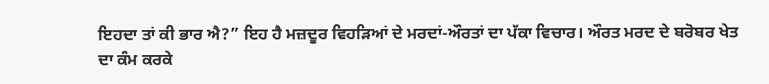ਇਹਦਾ ਤਾਂ ਕੀ ਭਾਰ ਐ?” ਇਹ ਹੈ ਮਜ਼ਦੂਰ ਵਿਹੜਿਆਂ ਦੇ ਮਰਦਾਂ-ਔਰਤਾਂ ਦਾ ਪੱਕਾ ਵਿਚਾਰ। ਔਰਤ ਮਰਦ ਦੇ ਬਰੋਬਰ ਖੇਤ ਦਾ ਕੰਮ ਕਰਕੇ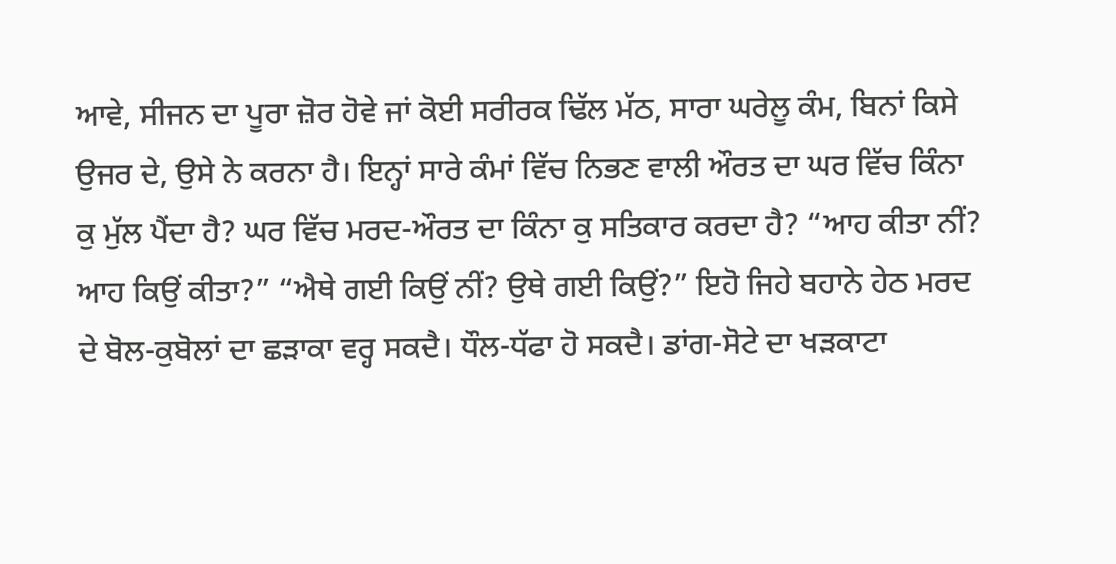ਆਵੇ, ਸੀਜਨ ਦਾ ਪੂਰਾ ਜ਼ੋਰ ਹੋਵੇ ਜਾਂ ਕੋਈ ਸਰੀਰਕ ਢਿੱਲ ਮੱਠ, ਸਾਰਾ ਘਰੇਲੂ ਕੰਮ, ਬਿਨਾਂ ਕਿਸੇ ਉਜਰ ਦੇ, ਉਸੇ ਨੇ ਕਰਨਾ ਹੈ। ਇਨ੍ਹਾਂ ਸਾਰੇ ਕੰਮਾਂ ਵਿੱਚ ਨਿਭਣ ਵਾਲੀ ਔਰਤ ਦਾ ਘਰ ਵਿੱਚ ਕਿੰਨਾ ਕੁ ਮੁੱਲ ਪੈਂਦਾ ਹੈ? ਘਰ ਵਿੱਚ ਮਰਦ-ਔਰਤ ਦਾ ਕਿੰਨਾ ਕੁ ਸਤਿਕਾਰ ਕਰਦਾ ਹੈ? “ਆਹ ਕੀਤਾ ਨੀਂ? ਆਹ ਕਿਉਂ ਕੀਤਾ?” “ਐਥੇ ਗਈ ਕਿਉਂ ਨੀਂ? ਉਥੇ ਗਈ ਕਿਉਂ?” ਇਹੋ ਜਿਹੇ ਬਹਾਨੇ ਹੇਠ ਮਰਦ ਦੇ ਬੋਲ-ਕੁਬੋਲਾਂ ਦਾ ਛੜਾਕਾ ਵਰ੍ਹ ਸਕਦੈ। ਧੌਲ-ਧੱਫਾ ਹੋ ਸਕਦੈ। ਡਾਂਗ-ਸੋਟੇ ਦਾ ਖੜਕਾਟਾ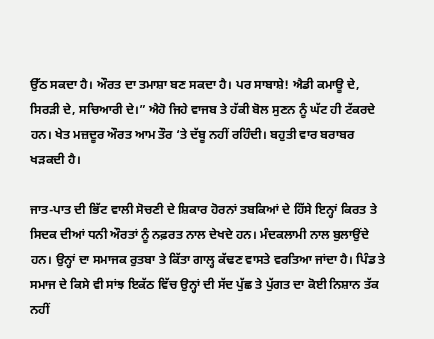ਉੱਠ ਸਕਦਾ ਹੈ। ਔਰਤ ਦਾ ਤਮਾਸ਼ਾ ਬਣ ਸਕਦਾ ਹੈ। ਪਰ ਸਾਬਾਸ਼ੇ! ਐਡੀ ਕਮਾਊ ਦੇ, ਸਿਰੜੀ ਦੇ, ਸਚਿਆਰੀ ਦੇ।” ਐਹੋ ਜਿਹੇ ਵਾਜਬ ਤੇ ਹੱਕੀ ਬੋਲ ਸੁਣਨ ਨੂੰ ਘੱਟ ਹੀ ਟੱਕਰਦੇ ਹਨ। ਖੇਤ ਮਜ਼ਦੂਰ ਔਰਤ ਆਮ ਤੌਰ ‘ਤੇ ਦੱਬੂ ਨਹੀਂ ਰਹਿੰਦੀ। ਬਹੁਤੀ ਵਾਰ ਬਰਾਬਰ ਖੜਕਦੀ ਹੈ।

ਜਾਤ-ਪਾਤ ਦੀ ਭਿੱਟ ਵਾਲੀ ਸੋਚਣੀ ਦੇ ਸ਼ਿਕਾਰ ਹੋਰਨਾਂ ਤਬਕਿਆਂ ਦੇ ਹਿੱਸੇ ਇਨ੍ਹਾਂ ਕਿਰਤ ਤੇ ਸਿਦਕ ਦੀਆਂ ਧਨੀ ਔਰਤਾਂ ਨੂੰ ਨਫ਼ਰਤ ਨਾਲ ਦੇਖਦੇ ਹਨ। ਮੰਦਕਲਾਮੀ ਨਾਲ ਬੁਲਾਉਂਦੇ ਹਨ। ਉਨ੍ਹਾਂ ਦਾ ਸਮਾਜਕ ਰੁਤਬਾ ਤੇ ਕਿੱਤਾ ਗਾਲ੍ਹ ਕੱਢਣ ਵਾਸਤੇ ਵਰਤਿਆ ਜਾਂਦਾ ਹੈ। ਪਿੰਡ ਤੇ ਸਮਾਜ ਦੇ ਕਿਸੇ ਵੀ ਸਾਂਝ ਇਕੱਠ ਵਿੱਚ ਉਨ੍ਹਾਂ ਦੀ ਸੱਦ ਪੁੱਛ ਤੇ ਪੁੱਗਤ ਦਾ ਕੋਈ ਨਿਸ਼ਾਨ ਤੱਕ ਨਹੀਂ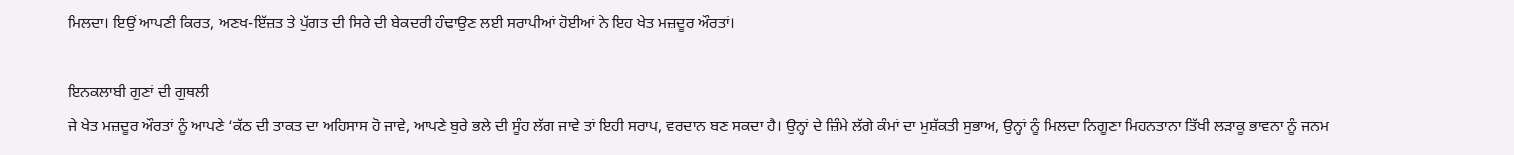ਮਿਲਦਾ। ਇਉਂ ਆਪਣੀ ਕਿਰਤ, ਅਣਖ-ਇੱਜ਼ਤ ਤੇ ਪੁੱਗਤ ਦੀ ਸਿਰੇ ਦੀ ਬੇਕਦਰੀ ਹੰਢਾਉਣ ਲਈ ਸਰਾਪੀਆਂ ਹੋਈਆਂ ਨੇ ਇਹ ਖੇਤ ਮਜ਼ਦੂਰ ਔਰਤਾਂ।

ਇਨਕਲਾਬੀ ਗੁਣਾਂ ਦੀ ਗੁਥਲੀ
ਜੇ ਖੇਤ ਮਜ਼ਦੂਰ ਔਰਤਾਂ ਨੂੰ ਆਪਣੇ ‘ਕੱਠ ਦੀ ਤਾਕਤ ਦਾ ਅਹਿਸਾਸ ਹੋ ਜਾਵੇ, ਆਪਣੇ ਬੁਰੇ ਭਲੇ ਦੀ ਸੂੰਹ ਲੱਗ ਜਾਵੇ ਤਾਂ ਇਹੀ ਸਰਾਪ, ਵਰਦਾਨ ਬਣ ਸਕਦਾ ਹੈ। ਉਨ੍ਹਾਂ ਦੇ ਜ਼ਿੰਮੇ ਲੱਗੇ ਕੰਮਾਂ ਦਾ ਮੁਸ਼ੱਕਤੀ ਸੁਭਾਅ, ਉਨ੍ਹਾਂ ਨੂੰ ਮਿਲਦਾ ਨਿਗੂਣਾ ਮਿਹਨਤਾਨਾ ਤਿੱਖੀ ਲੜਾਕੂ ਭਾਵਨਾ ਨੂੰ ਜਨਮ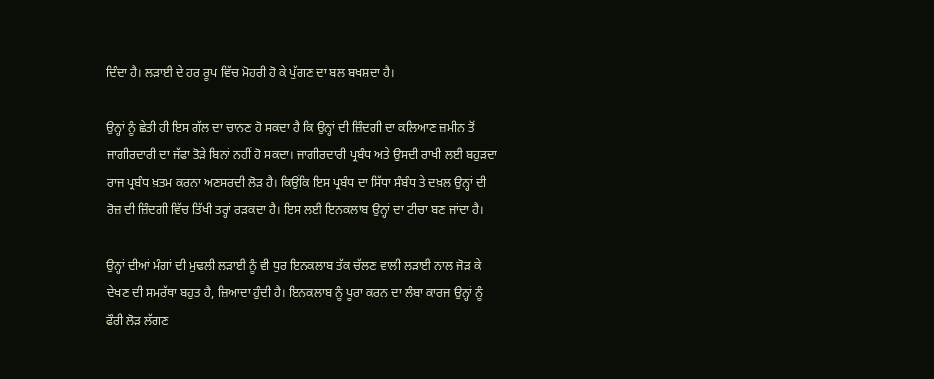ਦਿੰਦਾ ਹੈ। ਲੜਾਈ ਦੇ ਹਰ ਰੂਪ ਵਿੱਚ ਮੋਹਰੀ ਹੋ ਕੇ ਪੁੱਗਣ ਦਾ ਬਲ ਬਖਸ਼ਦਾ ਹੈ।

ਉਨ੍ਹਾਂ ਨੂੰ ਛੇਤੀ ਹੀ ਇਸ ਗੱਲ ਦਾ ਚਾਨਣ ਹੋ ਸਕਦਾ ਹੈ ਕਿ ਉਨ੍ਹਾਂ ਦੀ ਜ਼ਿੰਦਗੀ ਦਾ ਕਲਿਆਣ ਜ਼ਮੀਨ ਤੋਂ ਜਾਗੀਰਦਾਰੀ ਦਾ ਜੱਫਾ ਤੋੜੇ ਬਿਨਾਂ ਨਹੀਂ ਹੋ ਸਕਦਾ। ਜਾਗੀਰਦਾਰੀ ਪ੍ਰਬੰਧ ਅਤੇ ਉਸਦੀ ਰਾਖੀ ਲਈ ਬਹੁੜਦਾ ਰਾਜ ਪ੍ਰਬੰਧ ਖ਼ਤਮ ਕਰਨਾ ਅਣਸਰਦੀ ਲੋੜ ਹੈ। ਕਿਉਂਕਿ ਇਸ ਪ੍ਰਬੰਧ ਦਾ ਸਿੱਧਾ ਸੰਬੰਧ ਤੇ ਦਖ਼ਲ ਉਨ੍ਹਾਂ ਦੀ ਰੋਜ਼ ਦੀ ਜ਼ਿੰਦਗੀ ਵਿੱਚ ਤਿੱਖੀ ਤਰ੍ਹਾਂ ਰੜਕਦਾ ਹੈ। ਇਸ ਲਈ ਇਨਕਲਾਬ ਉਨ੍ਹਾਂ ਦਾ ਟੀਚਾ ਬਣ ਜਾਂਦਾ ਹੈ।

ਉਨ੍ਹਾਂ ਦੀਆਂ ਮੰਗਾਂ ਦੀ ਮੁਢਲੀ ਲੜਾਈ ਨੂੰ ਵੀ ਧੁਰ ਇਨਕਲਾਬ ਤੱਕ ਚੱਲਣ ਵਾਲੀ ਲੜਾਈ ਨਾਲ ਜੋੜ ਕੇ ਦੇਖਣ ਦੀ ਸਮਰੱਥਾ ਬਹੁਤ ਹੈ, ਜ਼ਿਆਦਾ ਹੁੰਦੀ ਹੈ। ਇਨਕਲਾਬ ਨੂੰ ਪੂਰਾ ਕਰਨ ਦਾ ਲੰਬਾ ਕਾਰਜ ਉਨ੍ਹਾਂ ਨੂੰ ਫੌਰੀ ਲੋੜ ਲੱਗਣ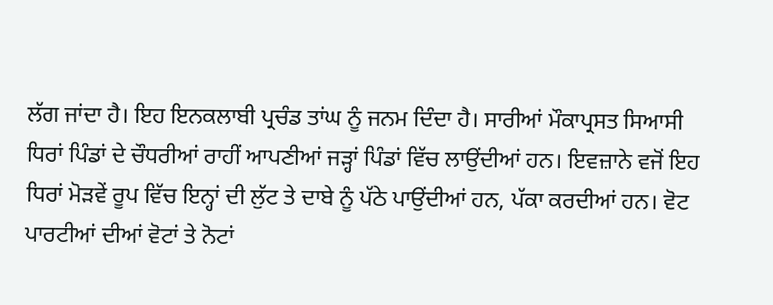ਲੱਗ ਜਾਂਦਾ ਹੈ। ਇਹ ਇਨਕਲਾਬੀ ਪ੍ਰਚੰਡ ਤਾਂਘ ਨੂੰ ਜਨਮ ਦਿੰਦਾ ਹੈ। ਸਾਰੀਆਂ ਮੌਕਾਪ੍ਰਸਤ ਸਿਆਸੀ ਧਿਰਾਂ ਪਿੰਡਾਂ ਦੇ ਚੌਧਰੀਆਂ ਰਾਹੀਂ ਆਪਣੀਆਂ ਜੜ੍ਹਾਂ ਪਿੰਡਾਂ ਵਿੱਚ ਲਾਉਂਦੀਆਂ ਹਨ। ਇਵਜ਼ਾਨੇ ਵਜੋਂ ਇਹ ਧਿਰਾਂ ਮੋੜਵੇਂ ਰੂਪ ਵਿੱਚ ਇਨ੍ਹਾਂ ਦੀ ਲੁੱਟ ਤੇ ਦਾਬੇ ਨੂੰ ਪੱਠੇ ਪਾਉਂਦੀਆਂ ਹਨ, ਪੱਕਾ ਕਰਦੀਆਂ ਹਨ। ਵੋਟ ਪਾਰਟੀਆਂ ਦੀਆਂ ਵੋਟਾਂ ਤੇ ਨੋਟਾਂ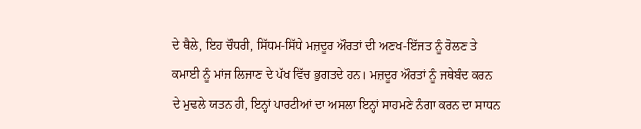ਦੇ ਥੈਲੇ, ਇਹ ਚੌਧਰੀ, ਸਿੱਧਮ-ਸਿੱਧੇ ਮਜ਼ਦੂਰ ਔਰਤਾਂ ਦੀ ਅਣਖ-ਇੱਜਤ ਨੂੰ ਰੋਲਣ ਤੇ ਕਮਾਈ ਨੂੰ ਮਾਂਜ ਲਿਜਾਣ ਦੇ ਪੱਖ ਵਿੱਚ ਭੁਗਤਦੇ ਹਨ। ਮਜ਼ਦੂਰ ਔਰਤਾਂ ਨੂੰ ਜਥੇਬੰਦ ਕਰਨ ਦੇ ਮੁਢਲੇ ਯਤਨ ਹੀ, ਇਨ੍ਹਾਂ ਪਾਰਟੀਆਂ ਦਾ ਅਸਲਾ ਇਨ੍ਹਾਂ ਸਾਹਮਣੇ ਨੰਗਾ ਕਰਨ ਦਾ ਸਾਧਨ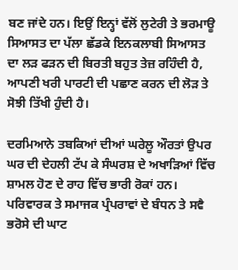ਬਣ ਜਾਂਦੇ ਹਨ। ਇਉਂ ਇਨ੍ਹਾਂ ਵੱਲੋਂ ਲੁਟੇਰੀ ਤੇ ਭਰਮਾਊ ਸਿਆਸਤ ਦਾ ਪੱਲਾ ਛੱਡਕੇ ਇਨਕਲਾਬੀ ਸਿਆਸਤ ਦਾ ਲੜ ਫੜਨ ਦੀ ਬਿਰਤੀ ਬਹੁਤ ਤੇਜ਼ ਰਹਿੰਦੀ ਹੈ, ਆਪਣੀ ਖਰੀ ਪਾਰਟੀ ਦੀ ਪਛਾਣ ਕਰਨ ਦੀ ਲੋੜ ਤੇ ਸੋਝੀ ਤਿੱਖੀ ਹੁੰਦੀ ਹੈ।

ਦਰਮਿਆਨੇ ਤਬਕਿਆਂ ਦੀਆਂ ਘਰੇਲੂ ਔਰਤਾਂ ਉਪਰ ਘਰ ਦੀ ਦੇਹਲੀ ਟੱਪ ਕੇ ਸੰਘਰਸ਼ ਦੇ ਅਖਾੜਿਆਂ ਵਿੱਚ ਸ਼ਾਮਲ ਹੋਣ ਦੇ ਰਾਹ ਵਿੱਚ ਭਾਰੀ ਰੋਕਾਂ ਹਨ। ਪਰਿਵਾਰਕ ਤੇ ਸਮਾਜਕ ਪ੍ਰੰਪਰਾਵਾਂ ਦੇ ਬੰਧਨ ਤੇ ਸਵੈ ਭਰੋਸੇ ਦੀ ਘਾਟ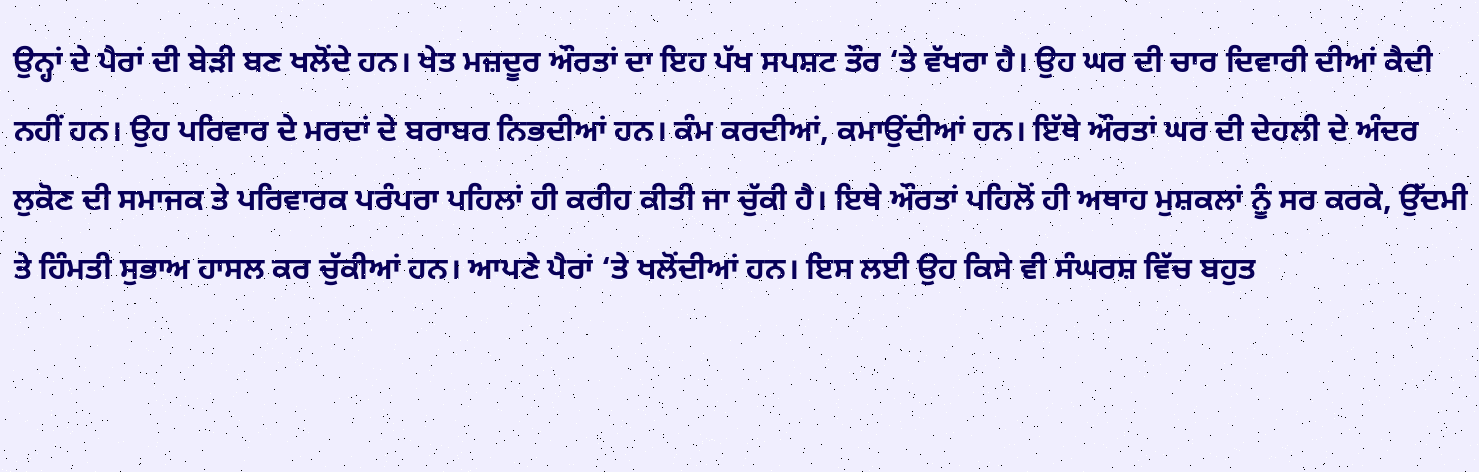ਉਨ੍ਹਾਂ ਦੇ ਪੈਰਾਂ ਦੀ ਬੇੜੀ ਬਣ ਖਲੋਂਦੇ ਹਨ। ਖੇਤ ਮਜ਼ਦੂਰ ਔਰਤਾਂ ਦਾ ਇਹ ਪੱਖ ਸਪਸ਼ਟ ਤੌਰ ‘ਤੇ ਵੱਖਰਾ ਹੈ। ਉਹ ਘਰ ਦੀ ਚਾਰ ਦਿਵਾਰੀ ਦੀਆਂ ਕੈਦੀ ਨਹੀਂ ਹਨ। ਉਹ ਪਰਿਵਾਰ ਦੇ ਮਰਦਾਂ ਦੇ ਬਰਾਬਰ ਨਿਭਦੀਆਂ ਹਨ। ਕੰਮ ਕਰਦੀਆਂ, ਕਮਾਉਂਦੀਆਂ ਹਨ। ਇੱਥੇ ਔਰਤਾਂ ਘਰ ਦੀ ਦੇਹਲੀ ਦੇ ਅੰਦਰ ਲੁਕੋਣ ਦੀ ਸਮਾਜਕ ਤੇ ਪਰਿਵਾਰਕ ਪਰੰਪਰਾ ਪਹਿਲਾਂ ਹੀ ਕਰੀਹ ਕੀਤੀ ਜਾ ਚੁੱਕੀ ਹੈ। ਇਥੇ ਔਰਤਾਂ ਪਹਿਲੋਂ ਹੀ ਅਥਾਹ ਮੁਸ਼ਕਲਾਂ ਨੂੰ ਸਰ ਕਰਕੇ, ਉੱਦਮੀ ਤੇ ਹਿੰਮਤੀ ਸੁਭਾਅ ਹਾਸਲ ਕਰ ਚੁੱਕੀਆਂ ਹਨ। ਆਪਣੇ ਪੈਰਾਂ ‘ਤੇ ਖਲੋਂਦੀਆਂ ਹਨ। ਇਸ ਲਈ ਉਹ ਕਿਸੇ ਵੀ ਸੰਘਰਸ਼ ਵਿੱਚ ਬਹੁਤ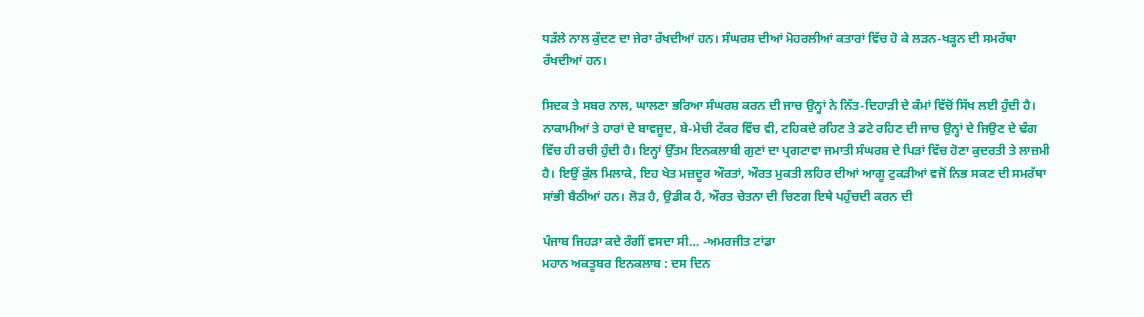ਧੜੱਲੇ ਨਾਲ ਕੁੱਦਣ ਦਾ ਜੇਰਾ ਰੱਖਦੀਆਂ ਹਨ। ਸੰਘਰਸ਼ ਦੀਆਂ ਮੋਹਰਲੀਆਂ ਕਤਾਰਾਂ ਵਿੱਚ ਹੋ ਕੇ ਲੜਨ-ਖੜ੍ਹਨ ਦੀ ਸਮਰੱਥਾ ਰੱਖਦੀਆਂ ਹਨ।

ਸਿਦਕ ਤੇ ਸਬਰ ਨਾਲ, ਘਾਲਣਾ ਭਰਿਆ ਸੰਘਰਸ਼ ਕਰਨ ਦੀ ਜਾਚ ਉਨ੍ਹਾਂ ਨੇ ਨਿੱਤ-ਦਿਹਾੜੀ ਦੇ ਕੰਮਾਂ ਵਿੱਚੋਂ ਸਿੱਖ ਲਈ ਹੁੰਦੀ ਹੈ। ਨਾਕਾਮੀਆਂ ਤੇ ਹਾਰਾਂ ਦੇ ਬਾਵਜੂਦ, ਬੇ-ਮੇਚੀ ਟੱਕਰ ਵਿੱਚ ਵੀ, ਟਹਿਕਦੇ ਰਹਿਣ ਤੇ ਡਟੇ ਰਹਿਣ ਦੀ ਜਾਚ ਉਨ੍ਹਾਂ ਦੇ ਜਿਉਣ ਦੇ ਢੰਗ ਵਿੱਚ ਹੀ ਰਚੀ ਹੁੰਦੀ ਹੈ। ਇਨ੍ਹਾਂ ਉੱਤਮ ਇਨਕਲਾਬੀ ਗੁਣਾਂ ਦਾ ਪ੍ਰਗਟਾਵਾ ਜਮਾਤੀ ਸੰਘਰਸ਼ ਦੇ ਪਿੜਾਂ ਵਿੱਚ ਹੋਣਾ ਕੁਦਰਤੀ ਤੇ ਲਾਜ਼ਮੀ ਹੈ। ਇਉਂ ਕੁੱਲ ਮਿਲਾਕੇ, ਇਹ ਖੇਤ ਮਜ਼ਦੂਰ ਔਰਤਾਂ, ਔਰਤ ਮੁਕਤੀ ਲਹਿਰ ਦੀਆਂ ਆਗੂ ਟੁਕੜੀਆਂ ਵਜੋਂ ਨਿਭ ਸਕਣ ਦੀ ਸਮਰੱਥਾ ਸਾਂਭੀ ਬੈਠੀਆਂ ਹਨ। ਲੋੜ ਹੈ, ਉਡੀਕ ਹੈ, ਔਰਤ ਚੇਤਨਾ ਦੀ ਚਿਣਗ ਇਥੇ ਪਹੁੰਚਦੀ ਕਰਨ ਦੀ

ਪੰਜਾਬ ਜਿਹੜਾ ਕਦੇ ਰੰਗੀਂ ਵਸਦਾ ਸੀ… -ਅਮਰਜੀਤ ਟਾਂਡਾ
ਮਹਾਨ ਅਕਤੂਬਰ ਇਨਕਲਾਬ : ਦਸ ਦਿਨ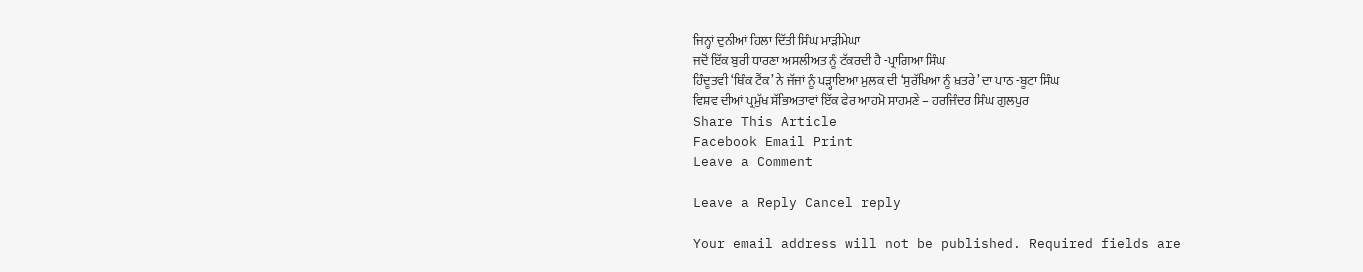ਜਿਨ੍ਹਾਂ ਦੁਨੀਆਂ ਹਿਲਾ ਦਿੱਤੀ ਸਿੰਘ ਮਾੜੀਮੇਘਾ
ਜਦੋਂ ਇੱਕ ਬੁਰੀ ਧਾਰਣਾ ਅਸਲੀਅਤ ਨੂੰ ਟੱਕਰਦੀ ਹੈ -ਪ੍ਰਾਗਿਆ ਸਿੰਘ
ਹਿੰਦੂਤਵੀ ‘ਥਿੰਕ ਟੈਂਕ’ ਨੇ ਜੱਜਾਂ ਨੂੰ ਪੜ੍ਹਾਇਆ ਮੁਲਕ ਦੀ ‘ਸੁਰੱਖਿਆ ਨੂੰ ਖ਼ਤਰੇ’ ਦਾ ਪਾਠ -ਬੂਟਾ ਸਿੰਘ
ਵਿਸ਼ਵ ਦੀਆਂ ਪ੍ਰਮੁੱਖ ਸੱਭਿਅਤਾਵਾਂ ਇੱਕ ਫੇਰ ਆਹਮੋ ਸਾਹਮਣੇ – ਹਰਜਿੰਦਰ ਸਿੰਘ ਗੁਲਪੁਰ
Share This Article
Facebook Email Print
Leave a Comment

Leave a Reply Cancel reply

Your email address will not be published. Required fields are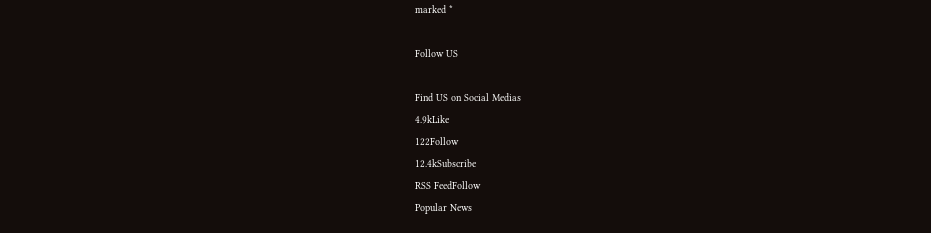marked *

Follow US

Find US on Social Medias
4.9kLike
122Follow
12.4kSubscribe
RSS FeedFollow
Popular News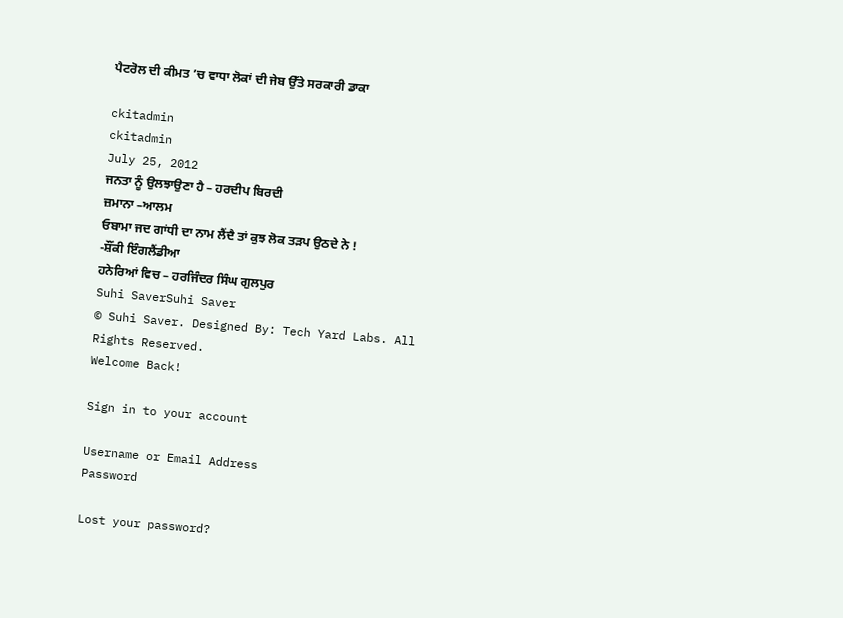ਪੈਟਰੋਲ ਦੀ ਕੀਮਤ ’ਚ ਵਾਧਾ ਲੋਕਾਂ ਦੀ ਜੇਬ ਉੱਤੇ ਸਰਕਾਰੀ ਡਾਕਾ

ckitadmin
ckitadmin
July 25, 2012
ਜਨਤਾ ਨੂੰ ਉਲਝਾਉਣਾ ਹੈ – ਹਰਦੀਪ ਬਿਰਦੀ
ਜ਼ਮਾਨਾ –ਆਲਮ
ਓਬਾਮਾ ਜਦ ਗਾਂਧੀ ਦਾ ਨਾਮ ਲੈਂਦੈ ਤਾਂ ਕੁਝ ਲੋਕ ਤੜਪ ਉਠਦੇ ਨੇ ! -ਸ਼ੌਂਕੀ ਇੰਗਲੈਂਡੀਆ
ਹਨੇਰਿਆਂ ਵਿਚ – ਹਰਜਿੰਦਰ ਸਿੰਘ ਗੁਲਪੁਰ
Suhi SaverSuhi Saver
© Suhi Saver. Designed By: Tech Yard Labs. All Rights Reserved.
Welcome Back!

Sign in to your account

Username or Email Address
Password

Lost your password?